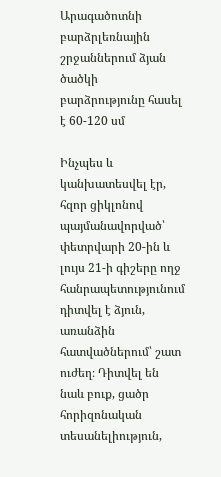Արագածոտնի բարձրլեռնային շրջաններում ձյան ծածկի բարձրությունը հասել է 60-120 սմ

Ինչպես և կանխատեսվել էր, հզոր ցիկլոնով պայմանավորված՝ փետրվարի 20-ին և լույս 21-ի գիշերը ողջ հանրապետությունում դիտվել է ձյուն, առանձին հատվածներում՝ շատ ուժեղ։ Դիտվել են նաև բուք, ցածր հորիզոնական տեսանելիություն,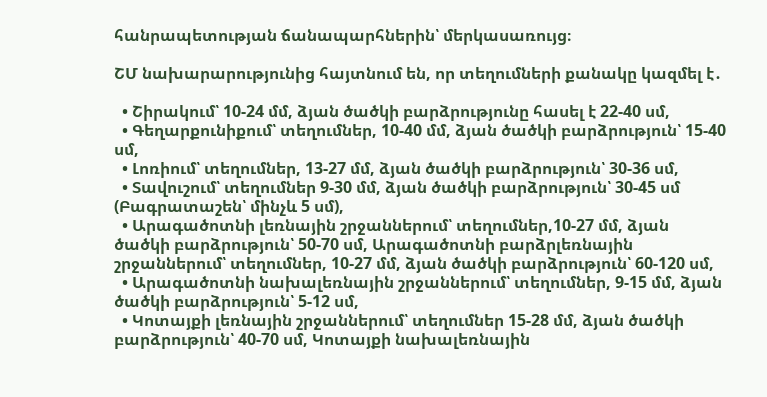հանրապետության ճանապարհներին՝ մերկասառույց։

ՇՄ նախարարությունից հայտնում են, որ տեղումների քանակը կազմել է․

  • Շիրակում՝ 10-24 մմ, ձյան ծածկի բարձրությունը հասել է 22-40 սմ,
  • Գեղարքունիքում՝ տեղումներ, 10-40 մմ, ձյան ծածկի բարձրություն՝ 15-40 սմ,
  • Լոռիում՝ տեղումներ, 13-27 մմ, ձյան ծածկի բարձրություն՝ 30-36 սմ,
  • Տավուշում՝ տեղումներ 9-30 մմ, ձյան ծածկի բարձրություն՝ 30-45 սմ (Բագրատաշեն՝ մինչև 5 սմ),
  • Արագածոտնի լեռնային շրջաններում՝ տեղումներ,10-27 մմ, ձյան ծածկի բարձրություն՝ 50-70 սմ, Արագածոտնի բարձրլեռնային շրջաններում՝ տեղումներ, 10-27 մմ, ձյան ծածկի բարձրություն՝ 60-120 սմ,
  • Արագածոտնի նախալեռնային շրջաններում՝ տեղումներ, 9-15 մմ, ձյան ծածկի բարձրություն՝ 5-12 սմ,
  • Կոտայքի լեռնային շրջաններում՝ տեղումներ 15-28 մմ, ձյան ծածկի բարձրություն՝ 40-70 սմ, Կոտայքի նախալեռնային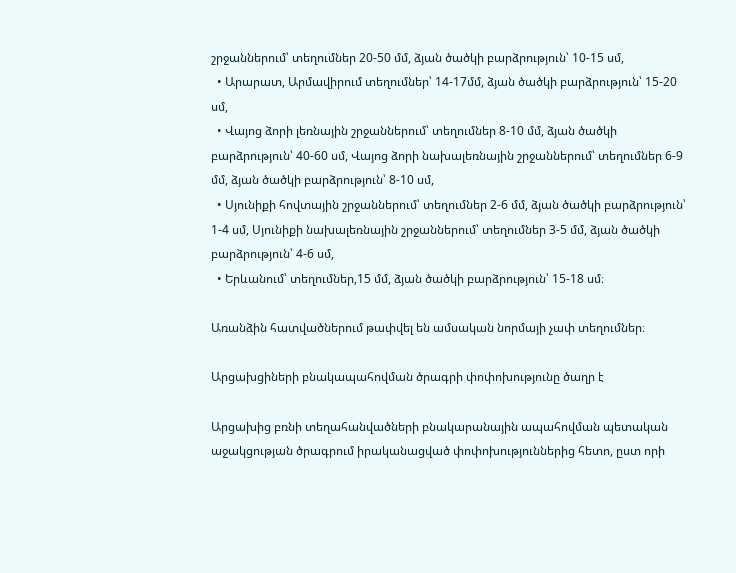շրջաններում՝ տեղումներ 20-50 մմ, ձյան ծածկի բարձրություն՝ 10-15 սմ,
  • Արարատ, Արմավիրում տեղումներ՝ 14-17մմ, ձյան ծածկի բարձրություն՝ 15-20 սմ,
  • Վայոց ձորի լեռնային շրջաններում՝ տեղումներ 8-10 մմ, ձյան ծածկի բարձրություն՝ 40-60 սմ, Վայոց ձորի նախալեռնային շրջաններում՝ տեղումներ 6-9 մմ, ձյան ծածկի բարձրություն՝ 8-10 սմ,
  • Սյունիքի հովտային շրջաններում՝ տեղումներ 2-6 մմ, ձյան ծածկի բարձրություն՝ 1-4 սմ, Սյունիքի նախալեռնային շրջաններում՝ տեղումներ 3-5 մմ, ձյան ծածկի բարձրություն՝ 4-6 սմ,
  • Երևանում՝ տեղումներ,15 մմ, ձյան ծածկի բարձրություն՝ 15-18 սմ։

Առանձին հատվածներում թափվել են ամսական նորմայի չափ տեղումներ։

Արցախցիների բնակապահովման ծրագրի փոփոխությունը ծաղր է

Արցախից բռնի տեղահանվածների բնակարանային ապահովման պետական աջակցության ծրագրում իրականացված փոփոխություններից հետո, ըստ որի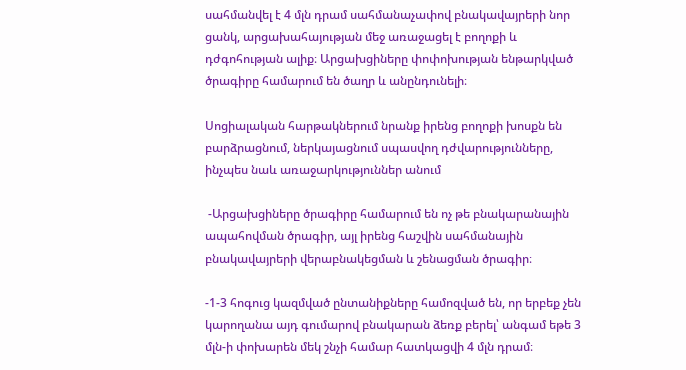սահմանվել է 4 մլն դրամ սահմանաչափով բնակավայրերի նոր ցանկ, արցախահայության մեջ առաջացել է բողոքի և դժգոհության ալիք։ Արցախցիները փոփոխության ենթարկված ծրագիրը համարում են ծաղր և անընդունելի։

Սոցիալական հարթակներում նրանք իրենց բողոքի խոսքն են բարձրացնում, ներկայացնում սպասվող դժվարությունները, ինչպես նաև առաջարկություններ անում

 -Արցախցիները ծրագիրը համարում են ոչ թե բնակարանային ապահովման ծրագիր, այլ իրենց հաշվին սահմանային բնակավայրերի վերաբնակեցման և շենացման ծրագիր։

-1-3 հոգուց կազմված ընտանիքները համոզված են, որ երբեք չեն կարողանա այդ գումարով բնակարան ձեռք բերել՝ անգամ եթե 3 մլն-ի փոխարեն մեկ շնչի համար հատկացվի 4 մլն դրամ։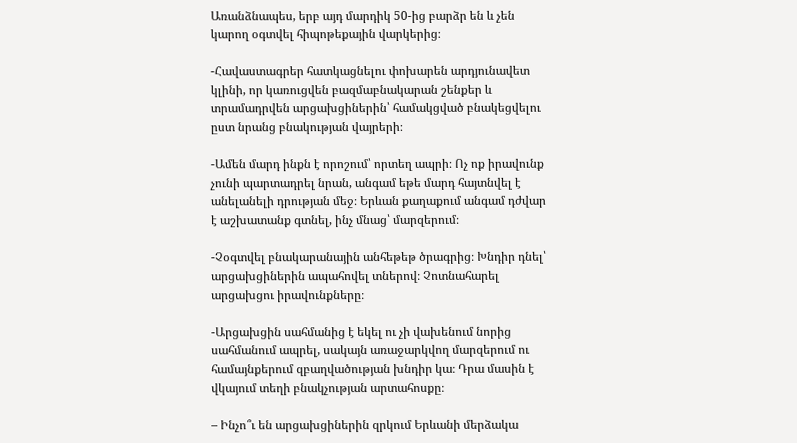Առանձնապես, երբ այդ մարդիկ 50-ից բարձր են և չեն կարող օգտվել հիպոթեքային վարկերից։

-Հավաստագրեր հատկացնելու փոխարեն արդյունավետ կլինի, որ կառուցվեն բազմաբնակարան շենքեր և տրամադրվեն արցախցիներին՝ համակցված բնակեցվելու ըստ նրանց բնակության վայրերի։

-Ամեն մարդ ինքն է որոշում՝ որտեղ ապրի։ Ոչ ոք իրավունք չունի պարտադրել նրան, անգամ եթե մարդ հայտնվել է անելանելի դրության մեջ։ Երևան քաղաքում անգամ դժվար է աշխատանք գտնել, ինչ մնաց՝ մարզերում։

-Չօգտվել բնակարանային անհեթեթ ծրագրից։ Խնդիր դնել՝ արցախցիներին ապահովել տներով։ Չոտնահարել արցախցու իրավունքները։

-Արցախցին սահմանից է եկել ու չի վախենում նորից սահմանում ապրել, սակայն առաջարկվող մարզերում ու համայնքերում զբաղվածության խնդիր կա։ Դրա մասին է վկայում տեղի բնակչության արտահոսքը։

– Ինչո՞ւ են արցախցիներին զրկում Երևանի մերձակա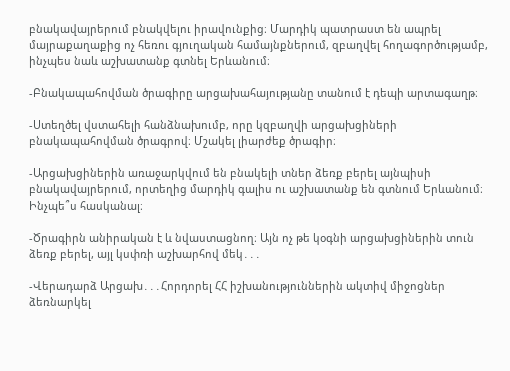բնակավայրերում բնակվելու իրավունքից։ Մարդիկ պատրաստ են ապրել մայրաքաղաքից ոչ հեռու գյուղական համայնքներում, զբաղվել հողագործությամբ, ինչպես նաև աշխատանք գտնել Երևանում։

-Բնակապահովման ծրագիրը արցախահայությանը տանում է դեպի արտագաղթ։

-Ստեղծել վստահելի հանձնախումբ, որը կզբաղվի արցախցիների բնակապահովման ծրագրով։ Մշակել լիարժեք ծրագիր։

-Արցախցիներին առաջարկվում են բնակելի տներ ձեռք բերել այնպիսի բնակավայրերում, որտեղից մարդիկ գալիս ու աշխատանք են գտնում Երևանում։ Ինչպե՞ս հասկանալ։

-Ծրագիրն անիրական է և նվաստացնող։ Այն ոչ թե կօգնի արցախցիներին տուն ձեռք բերել, այլ կսփռի աշխարհով մեկ․․․

-Վերադարձ Արցախ․․․Հորդորել ՀՀ իշխանություններին ակտիվ միջոցներ ձեռնարկել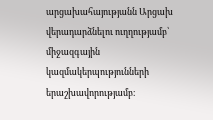արցախահայությանն Արցախ վերադարձնելու ուղղությամբ՝ միջազգային կազմակերպությունների երաշխավորությամբ։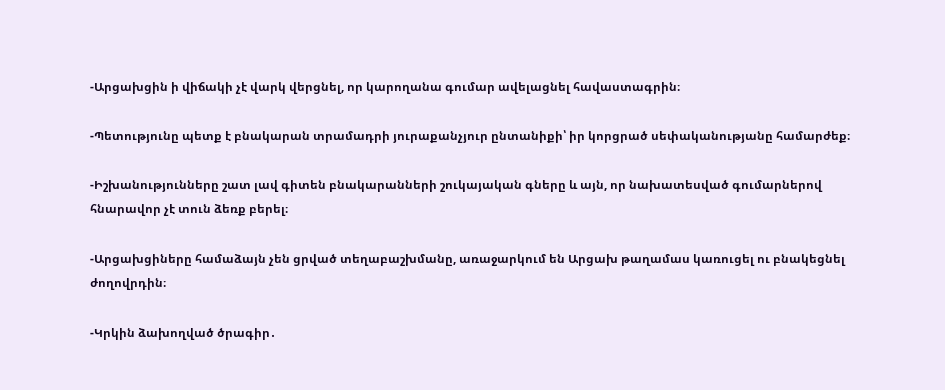-Արցախցին ի վիճակի չէ վարկ վերցնել, որ կարողանա գումար ավելացնել հավաստագրին։

-Պետությունը պետք է բնակարան տրամադրի յուրաքանչյուր ընտանիքի՝ իր կորցրած սեփականությանը համարժեք։

-Իշխանությունները շատ լավ գիտեն բնակարանների շուկայական գները և այն, որ նախատեսված գումարներով հնարավոր չէ տուն ձեռք բերել։

-Արցախցիները համաձայն չեն ցրված տեղաբաշխմանը, առաջարկում են Արցախ թաղամաս կառուցել ու բնակեցնել ժողովրդին։

-Կրկին ձախողված ծրագիր․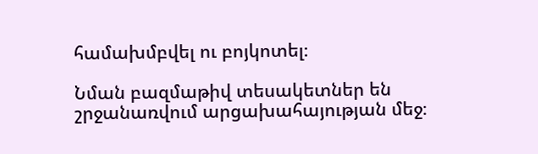համախմբվել ու բոյկոտել։

Նման բազմաթիվ տեսակետներ են շրջանառվում արցախահայության մեջ։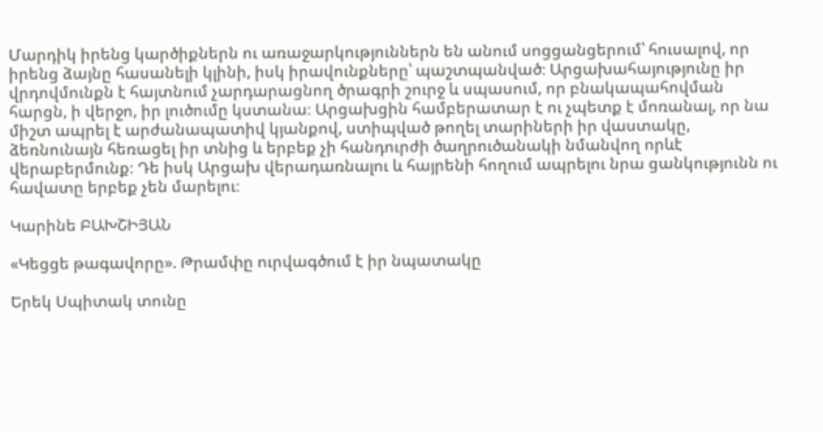Մարդիկ իրենց կարծիքներն ու առաջարկություններն են անում սոցցանցերում՝ հուսալով, որ իրենց ձայնը հասանելի կլինի, իսկ իրավունքները՝ պաշտպանված։ Արցախահայությունը իր վրդովմունքն է հայտնում չարդարացնող ծրագրի շուրջ և սպասում, որ բնակապահովման հարցն, ի վերջո, իր լուծումը կստանա։ Արցախցին համբերատար է ու չպետք է մոռանալ, որ նա միշտ ապրել է արժանապատիվ կյանքով, ստիպված թողել տարիների իր վաստակը, ձեռնունայն հեռացել իր տնից և երբեք չի հանդուրժի ծաղրուծանակի նմանվող որևէ վերաբերմունք։ Դե իսկ Արցախ վերադառնալու և հայրենի հողում ապրելու նրա ցանկությունն ու հավատը երբեք չեն մարելու։

Կարինե ԲԱԽՇԻՅԱՆ

«Կեցցե թագավորը». Թրամփը ուրվագծում է իր նպատակը

Երեկ Սպիտակ տունը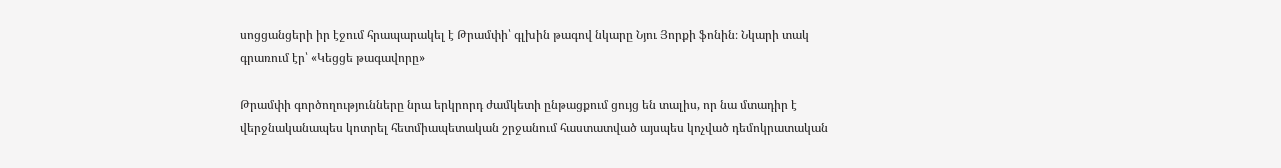սոցցանցերի իր էջում հրապարակել է Թրամփի՝ գլխին թագով նկարը Նյու Յորքի ֆոնին։ Նկարի տակ գրառում էր՝ «Կեցցե թագավորը»

Թրամփի գործողությունները նրա երկրորդ ժամկետի ընթացքում ցույց են տալիս, որ նա մտադիր է վերջնականապես կոտրել հետմիապետական շրջանում հաստատված այսպես կոչված դեմոկրատական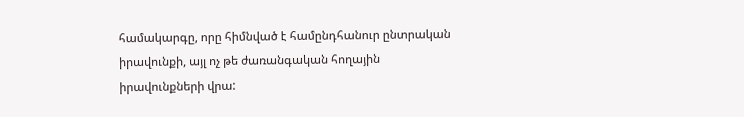համակարգը, որը հիմնված է համընդհանուր ընտրական իրավունքի, այլ ոչ թե ժառանգական հողային իրավունքների վրա: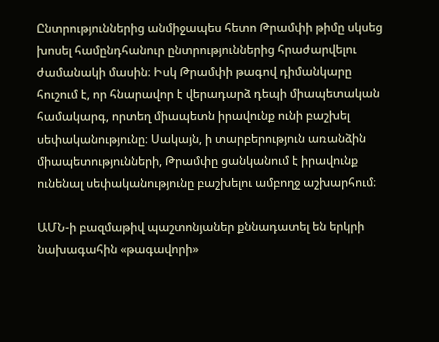Ընտրություններից անմիջապես հետո Թրամփի թիմը սկսեց խոսել համընդհանուր ընտրություններից հրաժարվելու ժամանակի մասին։ Իսկ Թրամփի թագով դիմանկարը հուշում է, որ հնարավոր է վերադարձ դեպի միապետական համակարգ, որտեղ միապետն իրավունք ունի բաշխել սեփականությունը։ Սակայն, ի տարբերություն առանձին միապետությունների, Թրամփը ցանկանում է իրավունք ունենալ սեփականությունը բաշխելու ամբողջ աշխարհում։

ԱՄՆ-ի բազմաթիվ պաշտոնյաներ քննադատել են երկրի նախագահին «թագավորի»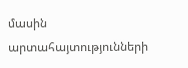մասին  արտահայտությունների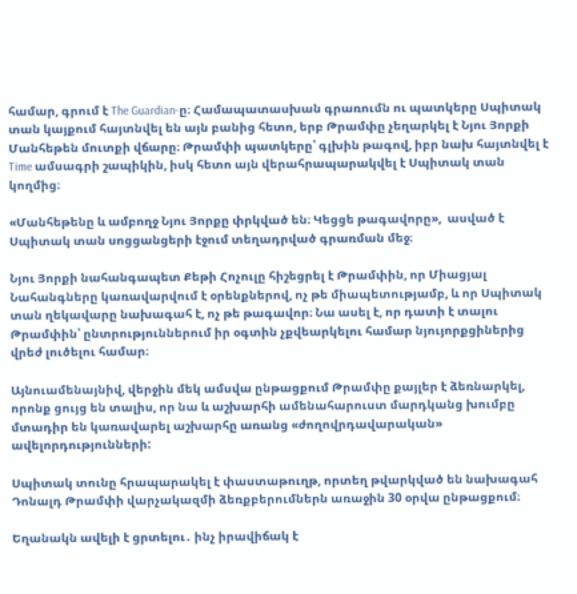համար, գրում է The Guardian-ը։ Համապատասխան գրառումն ու պատկերը Սպիտակ տան կայքում հայտնվել են այն բանից հետո, երբ Թրամփը չեղարկել է Նյու Յորքի Մանհեթեն մուտքի վճարը։ Թրամփի պատկերը՝ գլխին թագով, իբր նախ հայտնվել է Time ամսագրի շապիկին, իսկ հետո այն վերահրապարակվել է Սպիտակ տան կողմից։

«Մանհեթենը և ամբողջ Նյու Յորքը փրկված են։ Կեցցե թագավորը»,  ասված է Սպիտակ տան սոցցանցերի էջում տեղադրված գրառման մեջ։

Նյու Յորքի նահանգապետ Քեթի Հոչուլը հիշեցրել է Թրամփին, որ Միացյալ Նահանգները կառավարվում է օրենքներով, ոչ թե միապետությամբ, և որ Սպիտակ տան ղեկավարը նախագահ է, ոչ թե թագավոր։ Նա ասել է, որ դատի է տալու Թրամփին՝ ընտրություններում իր օգտին չքվեարկելու համար նյույորքցիներից վրեժ լուծելու համար։

Այնուամենայնիվ, վերջին մեկ ամսվա ընթացքում Թրամփը քայլեր է ձեռնարկել, որոնք ցույց են տալիս, որ նա և աշխարհի ամենահարուստ մարդկանց խումբը մտադիր են կառավարել աշխարհը առանց «ժողովրդավարական» ավելորդությունների:

Սպիտակ տունը հրապարակել է փաստաթուղթ, որտեղ թվարկված են նախագահ Դոնալդ Թրամփի վարչակազմի ձեռքբերումներն առաջին 30 օրվա ընթացքում։

Եղանակն ավելի է ցրտելու․ ինչ իրավիճակ է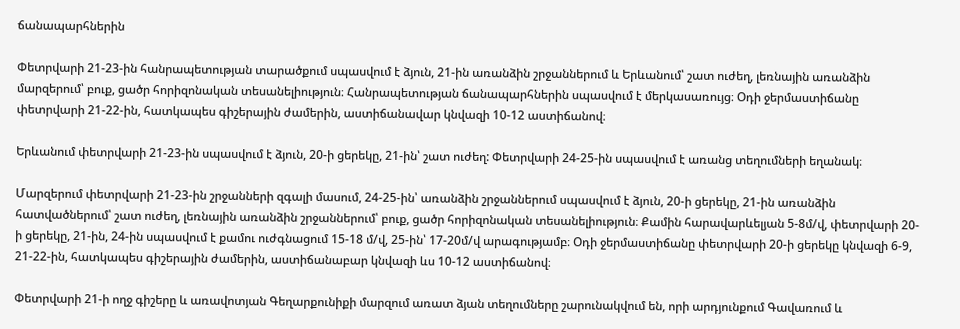ճանապարհներին

Փետրվարի 21-23-ին հանրապետության տարածքում սպասվում է ձյուն, 21-ին առանձին շրջաններում և Երևանում՝ շատ ուժեղ, լեռնային առանձին մարզերում՝ բուք, ցածր հորիզոնական տեսանելիություն։ Հանրապետության ճանապարհներին սպասվում է մերկասառույց։ Օդի ջերմաստիճանը փետրվարի 21-22-ին, հատկապես գիշերային ժամերին, աստիճանավար կնվազի 10-12 աստիճանով։

Երևանում փետրվարի 21-23-ին սպասվում է ձյուն, 20-ի ցերեկը, 21-ին՝ շատ ուժեղ: Փետրվարի 24-25-ին սպասվում է առանց տեղումների եղանակ։

Մարզերում փետրվարի 21-23-ին շրջանների զգալի մասում, 24-25-ին՝ առանձին շրջաններում սպասվում է ձյուն, 20-ի ցերեկը, 21-ին առանձին հատվածներում՝ շատ ուժեղ, լեռնային առանձին շրջաններում՝ բուք, ցածր հորիզոնական տեսանելիություն։ Քամին հարավարևելյան 5-8մ/վ, փետրվարի 20-ի ցերեկը, 21-ին, 24-ին սպասվում է քամու ուժգնացում 15-18 մ/վ, 25-ին՝ 17-20մ/վ արագությամբ։ Օդի ջերմաստիճանը փետրվարի 20-ի ցերեկը կնվազի 6-9, 21-22-ին, հատկապես գիշերային ժամերին, աստիճանաբար կնվազի ևս 10-12 աստիճանով։

Փետրվարի 21-ի ողջ գիշերը և առավոտյան Գեղարքունիքի մարզում առատ ձյան տեղումները շարունակվում են, որի արդյունքում Գավառում և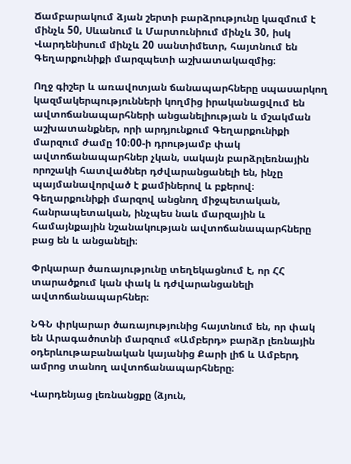Ճամբարակում ձյան շերտի բարձրությունը կազմում է մինչև 50, Սևանում և Մարտունիում մինչև 30, իսկ Վարդենիսում մինչև 20 սանտիմետր, հայտնում են Գեղարքունիքի մարզպետի աշխատակազմից։

Ողջ գիշեր և առավոտյան ճանապարհները սպասարկող կազմակերպությունների կողմից իրականացվում են ավտոճանապարհների անցանելիության և մշակման աշխատանքներ, որի արդյունքում Գեղարքունիքի մարզում ժամը 10։00-ի դրությամբ փակ ավտոճանապարհներ չկան, սակայն բարձրլեռնային որոշակի հատվածներ դժվարանցանելի են, ինչը պայմանավորված է քամիներով և բքերով։
Գեղարքունիքի մարզով անցնող միջպետական, հանրապետական, ինչպես նաև մարզային և համայնքային նշանակության ավտոճանապարհները բաց են և անցանելի։

Փրկարար ծառայությունը տեղեկացնում է, որ ՀՀ տարածքում կան փակ և դժվարանցանելի ավտոճանապարհներ։

ՆԳՆ փրկարար ծառայությունից հայտնում են, որ փակ են Արագածոտնի մարզում «Ամբերդ» բարձր լեռնային օդերևութաբանական կայանից Քարի լիճ և Ամբերդ ամրոց տանող ավտոճանապարհները։

Վարդենյաց լեռնանցքը (ձյուն,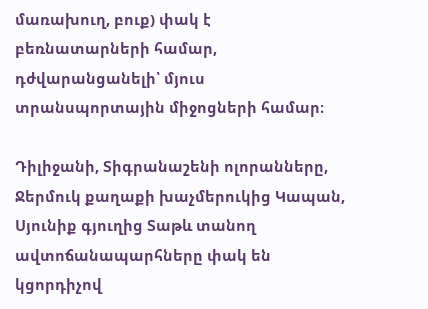մառախուղ, բուք) փակ է բեռնատարների համար, դժվարանցանելի՝ մյուս տրանսպորտային միջոցների համար։

Դիլիջանի, Տիգրանաշենի ոլորանները, Ջերմուկ քաղաքի խաչմերուկից Կապան, Սյունիք գյուղից Տաթև տանող ավտոճանապարհները փակ են կցորդիչով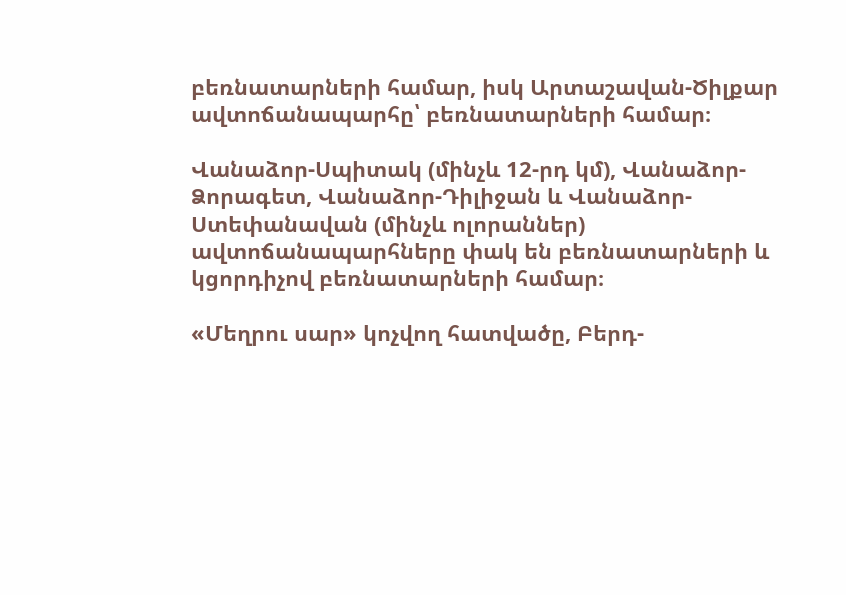բեռնատարների համար, իսկ Արտաշավան-Ծիլքար ավտոճանապարհը՝ բեռնատարների համար։

Վանաձոր-Սպիտակ (մինչև 12-րդ կմ), Վանաձոր-Ձորագետ, Վանաձոր-Դիլիջան և Վանաձոր-Ստեփանավան (մինչև ոլորաններ) ավտոճանապարհները փակ են բեռնատարների և կցորդիչով բեռնատարների համար։

«Մեղրու սար» կոչվող հատվածը, Բերդ-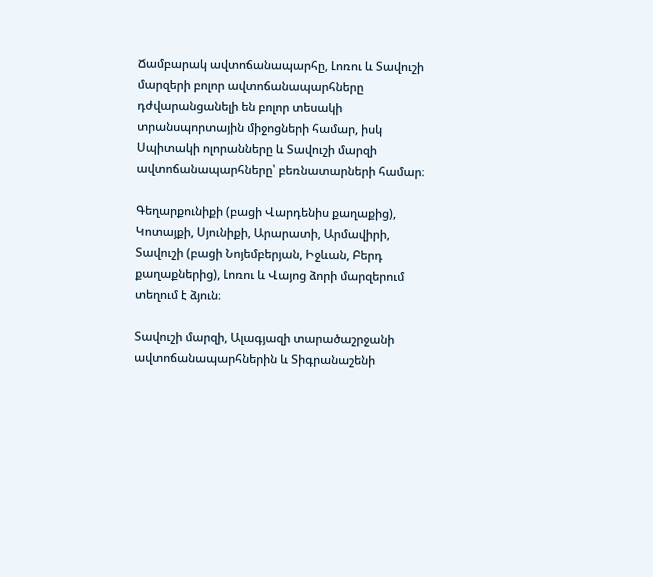Ճամբարակ ավտոճանապարհը, Լոռու և Տավուշի մարզերի բոլոր ավտոճանապարհները դժվարանցանելի են բոլոր տեսակի տրանսպորտային միջոցների համար, իսկ Սպիտակի ոլորանները և Տավուշի մարզի ավտոճանապարհները՝ բեռնատարների համար։

Գեղարքունիքի (բացի Վարդենիս քաղաքից), Կոտայքի, Սյունիքի, Արարատի, Արմավիրի, Տավուշի (բացի Նոյեմբերյան, Իջևան, Բերդ քաղաքներից), Լոռու և Վայոց ձորի մարզերում տեղում է ձյուն։

Տավուշի մարզի, Ալագյազի տարածաշրջանի ավտոճանապարհներին և Տիգրանաշենի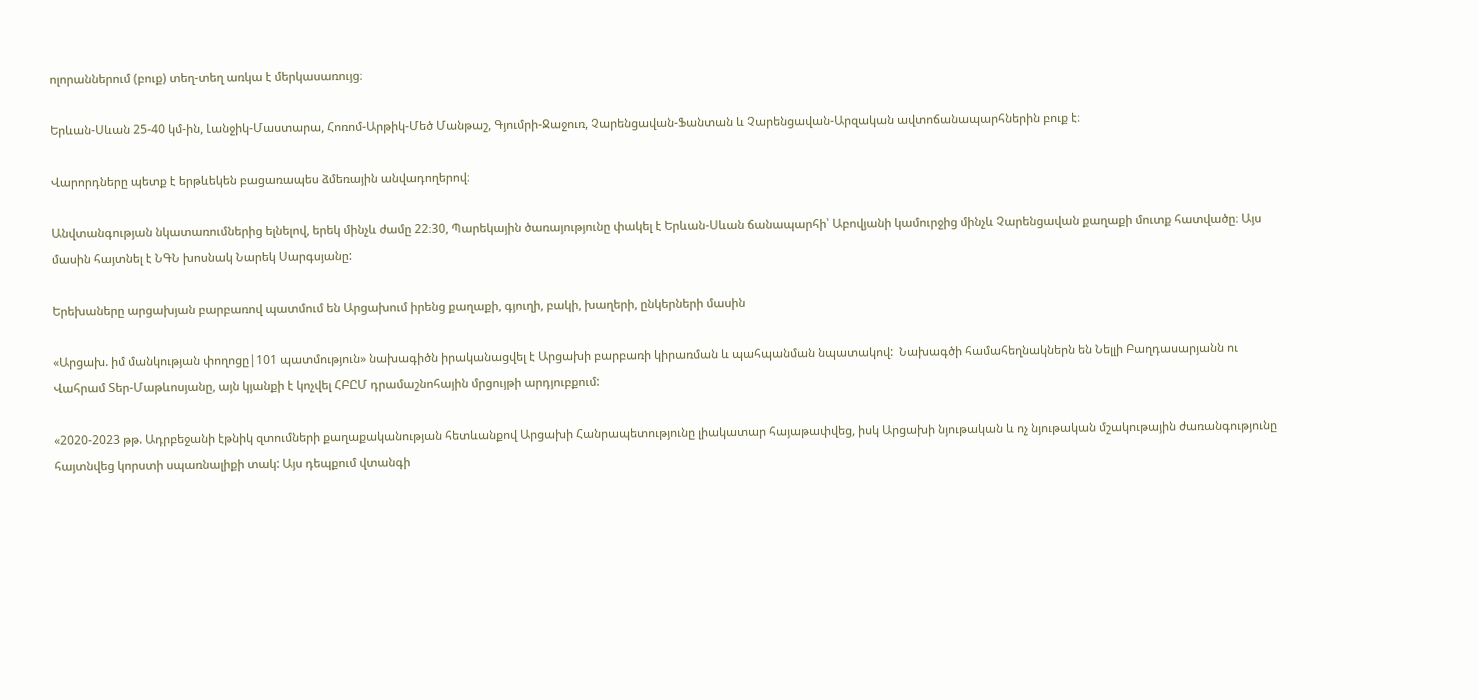ոլորաններում (բուք) տեղ-տեղ առկա է մերկասառույց։

Երևան-Սևան 25-40 կմ-ին, Լանջիկ-Մաստարա, Հոռոմ-Արթիկ-Մեծ Մանթաշ, Գյումրի-Ջաջուռ, Չարենցավան-Ֆանտան և Չարենցավան-Արզական ավտոճանապարհներին բուք է։

Վարորդները պետք է երթևեկեն բացառապես ձմեռային անվադողերով։

Անվտանգության նկատառումներից ելնելով, երեկ մինչև ժամը 22։30, Պարեկային ծառայությունը փակել է Երևան-Սևան ճանապարհի՝ Աբովյանի կամուրջից մինչև Չարենցավան քաղաքի մուտք հատվածը։ Այս մասին հայտնել է ՆԳՆ խոսնակ Նարեկ Սարգսյանը:

Երեխաները արցախյան բարբառով պատմում են Արցախում իրենց քաղաքի, գյուղի, բակի, խաղերի, ընկերների մասին

«Արցախ. իմ մանկության փողոցը|101 պատմություն» նախագիծն իրականացվել է Արցախի բարբառի կիրառման և պահպանման նպատակով:  Նախագծի համահեղնակներն են Նելլի Բաղդասարյանն ու Վահրամ Տեր-Մաթևոսյանը, այն կյանքի է կոչվել ՀԲԸՄ դրամաշնոհային մրցույթի արդյուբքում:

«2020-2023 թթ. Ադրբեջանի էթնիկ զտումների քաղաքականության հետևանքով Արցախի Հանրապետությունը լիակատար հայաթափվեց, իսկ Արցախի նյութական և ոչ նյութական մշակութային ժառանգությունը հայտնվեց կորստի սպառնալիքի տակ: Այս դեպքում վտանգի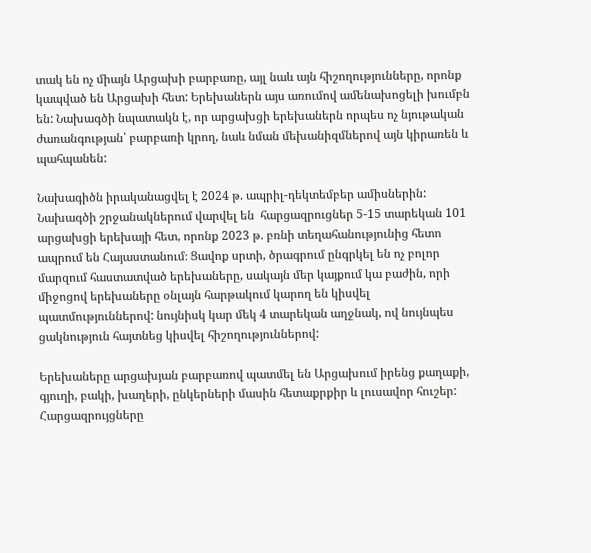տակ են ոչ միայն Արցախի բարբառը, այլ նաև այն հիշողությունները, որոնք կապված են Արցախի հետ: Երեխաներն այս առումով ամենախոցելի խումբն են: Նախագծի նպատակն է, որ արցախցի երեխաներն որպես ոչ նյութական ժառանգության՝ բարբառի կրող, նաև նման մեխանիզմներով այն կիրառեն և պահպանեն:

Նախագիծն իրականացվել է 2024 թ. ապրիլ-դեկտեմբեր ամիսներին: Նախագծի շրջանակներում վարվել են  հարցազրուցներ 5-15 տարեկան 101 արցախցի երեխայի հետ, որոնք 2023 թ. բռնի տեղահանությունից հետո ապրում են Հայաստանում։ Ցավոք սրտի, ծրագրում ընգրկել են ոչ բոլոր մարզում հաստատված երեխաները, սակայն մեր կայքում կա բաժին, որի միջոցով երեխաները օնլայն հարթակում կարող են կիսվել պատմություններով: նույնիսկ կար մեկ 4 տարեկան աղջնակ, ով նույնպես ցակնություն հայտնեց կիսվել հիշողություններով:

Երեխաները արցախյան բարբառով պատմել են Արցախում իրենց քաղաքի, գյուղի, բակի, խաղերի, ընկերների մասին հետաքրքիր և լուսավոր հուշեր: Հարցազրույցները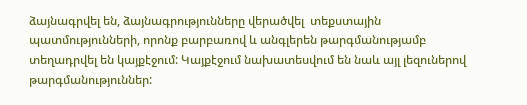ձայնագրվել են, ձայնագրությունները վերածվել  տեքստային պատմությունների, որոնք բարբառով և անգլերեն թարգմանությամբ տեղադրվել են կայքէջում: Կայքէջում նախատեսվում են նաև այլ լեզուներով թարգմանություններ: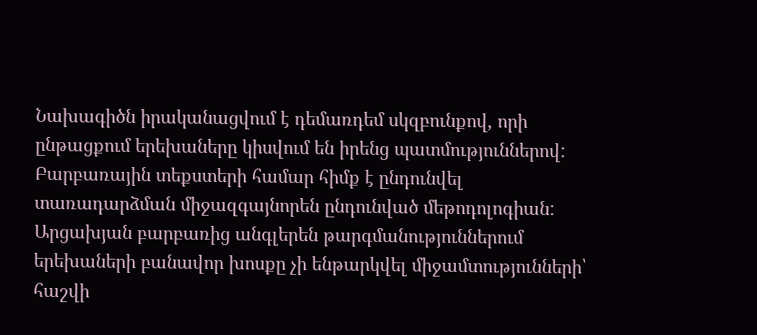Նախագիծն իրականացվում է դեմառդեմ սկզբունքով, որի ընթացքում երեխաները կիսվում են իրենց պատմություններով: Բարբառային տեքստերի համար հիմք է ընդունվել տառադարձման միջազգայնորեն ընդունված մեթոդոլոգիան: Արցախյան բարբառից անգլերեն թարգմանություններում երեխաների բանավոր խոսքը չի ենթարկվել միջամտությունների՝ հաշվի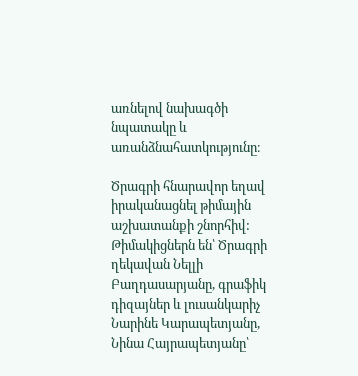առնելով նախագծի նպատակը և առանձնահատկությունը։

Ծրագրի հնարավոր եղավ իրականացնել թիմային աշխատանքի շնորհիվ: Թիմակիցներն են՝ Ծրագրի ղեկավան Նելլի Բաղդասարյանը, գրաֆիկ դիզայներ և լուսանկարիչ Նարինե Կարապետյանը, Նինա Հայրապետյանը՝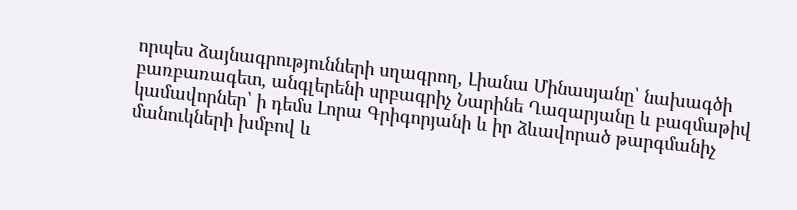որպես ձայնագրությունների սղագրող, Լիանա Մինասյանը՝ նախագծի բառբառագետ, անգլերենի սրբագրիչ Նարինե Ղազարյանը և բազմաթիվ կամավորներ՝ ի դեմս Լորա Գրիգորյանի և իր ձևավորած թարգմանիչ մանուկների խմբով և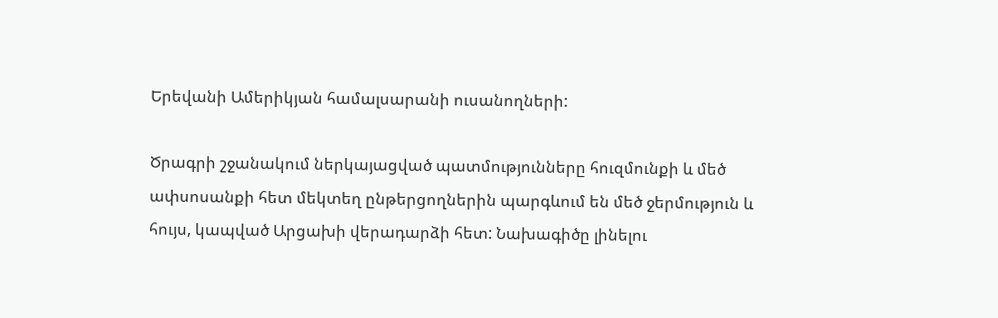Երեվանի Ամերիկյան համալսարանի ուսանողների:

Ծրագրի շջանակում ներկայացված պատմությունները հուզմունքի և մեծ ափսոսանքի հետ մեկտեղ ընթերցողներին պարգևում են մեծ ջերմություն և հույս, կապված Արցախի վերադարձի հետ: Նախագիծը լինելու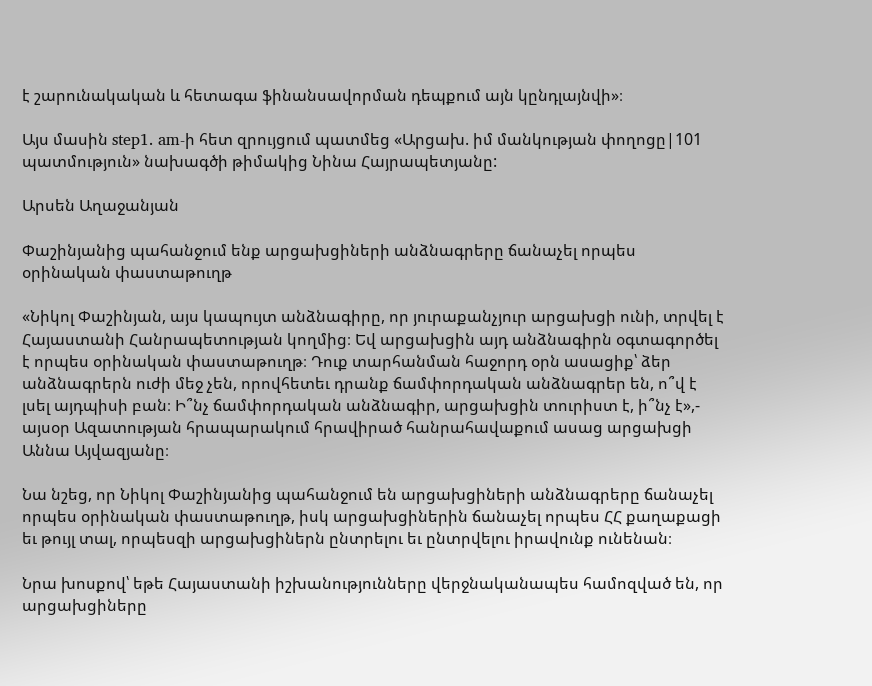է շարունակական և հետագա ֆինանսավորման դեպքում այն կընդլայնվի»։

Այս մասին step1. am-ի հետ զրույցում պատմեց «Արցախ. իմ մանկության փողոցը|101 պատմություն» նախագծի թիմակից Նինա Հայրապետյանը:

Արսեն Աղաջանյան

Փաշինյանից պահանջում ենք արցախցիների անձնագրերը ճանաչել որպես օրինական փաստաթուղթ

«Նիկոլ Փաշինյան, այս կապույտ անձնագիրը, որ յուրաքանչյուր արցախցի ունի, տրվել է Հայաստանի Հանրապետության կողմից։ Եվ արցախցին այդ անձնագիրն օգտագործել է որպես օրինական փաստաթուղթ։ Դուք տարհանման հաջորդ օրն ասացիք՝ ձեր անձնագրերն ուժի մեջ չեն, որովհետեւ դրանք ճամփորդական անձնագրեր են, ո՞վ է լսել այդպիսի բան։ Ի՞նչ ճամփորդական անձնագիր, արցախցին տուրիստ է, ի՞նչ է»,- այսօր Ազատության հրապարակում հրավիրած հանրահավաքում ասաց արցախցի Աննա Այվազյանը։

Նա նշեց, որ Նիկոլ Փաշինյանից պահանջում են արցախցիների անձնագրերը ճանաչել որպես օրինական փաստաթուղթ, իսկ արցախցիներին ճանաչել որպես ՀՀ քաղաքացի եւ թույլ տալ, որպեսզի արցախցիներն ընտրելու եւ ընտրվելու իրավունք ունենան։

Նրա խոսքով՝ եթե Հայաստանի իշխանությունները վերջնականապես համոզված են, որ արցախցիները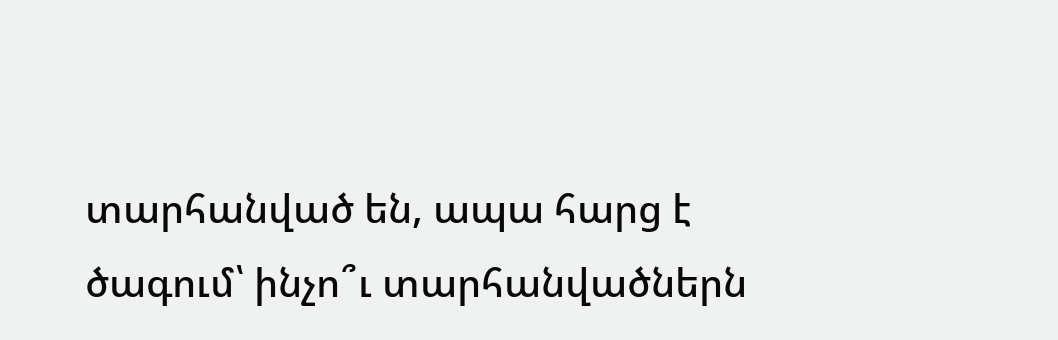տարհանված են, ապա հարց է ծագում՝ ինչո՞ւ տարհանվածներն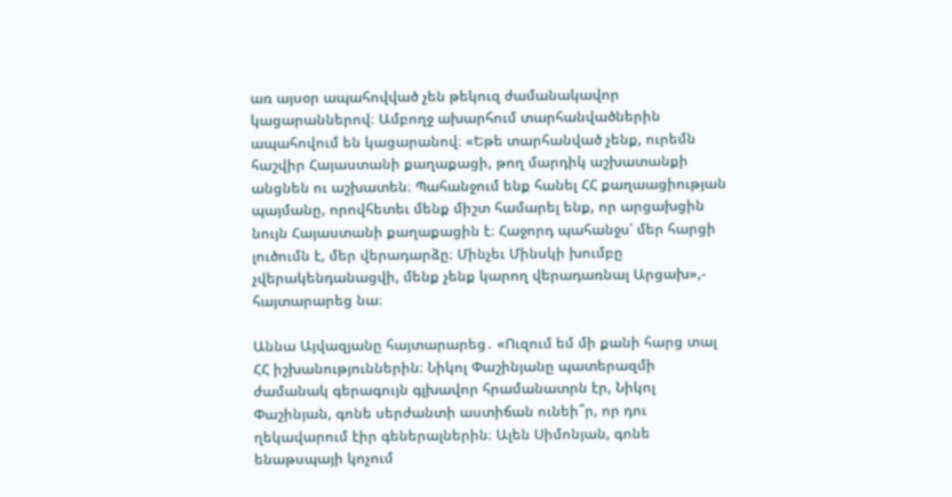առ այսօր ապահովված չեն թեկուզ ժամանակավոր կացարաններով։ Ամբողջ ախարհում տարհանվածներին ապահովում են կացարանով։ «Եթե տարհանված չենք, ուրեմն հաշվիր Հայաստանի քաղաքացի, թող մարդիկ աշխատանքի անցնեն ու աշխատեն։ Պահանջում ենք հանել ՀՀ քաղաացիության պայմանը, որովհետեւ մենք միշտ համարել ենք, որ արցախցին նույն Հայաստանի քաղաքացին է։ Հաջորդ պահանջս՝ մեր հարցի լուծումն է, մեր վերադարձը։ Մինչեւ Մինսկի խումբը չվերակենդանացվի, մենք չենք կարող վերադառնալ Արցախ»,- հայտարարեց նա։

Աննա Այվազյանը հայտարարեց․ «Ուզում եմ մի քանի հարց տալ ՀՀ իշխանություններին։ Նիկոլ Փաշինյանը պատերազմի ժամանակ գերագույն գլխավոր հրամանատրն էր, Նիկոլ Փաշինյան, գոնե սերժանտի աստիճան ունեի՞ր, որ դու ղեկավարում էիր գեներալներին։ Ալեն Սիմոնյան, գոնե ենաթսպայի կոչում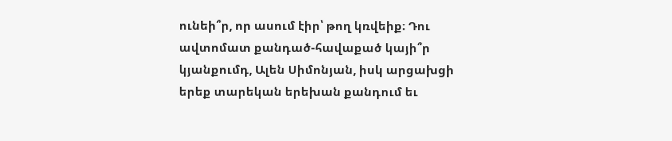ունեի՞ր, որ ասում էիր՝ թող կռվեիք։ Դու ավտոմատ քանդած-հավաքած կայի՞ր կյանքումդ, Ալեն Սիմոնյան, իսկ արցախցի երեք տարեկան երեխան քանդում եւ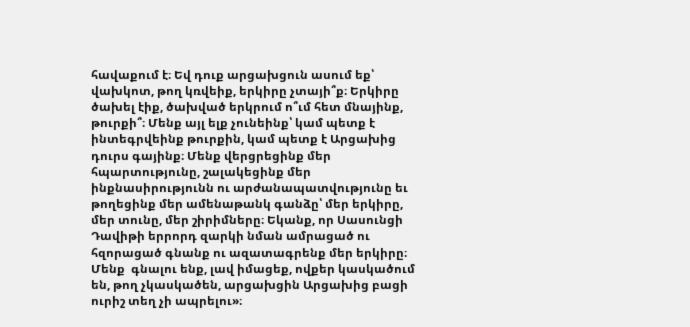հավաքում է։ Եվ դուք արցախցուն ասում եք՝ վախկոտ, թող կռվեիք, երկիրը չտայի՞ք։ Երկիրը ծախել էիք, ծախված երկրում ո՞ւմ հետ մնայինք, թուրքի՞։ Մենք այլ ելք չունեինք՝ կամ պետք է ինտեգրվեինք թուրքին, կամ պետք է Արցախից դուրս գայինք։ Մենք վերցրեցինք մեր հպարտությունը, շալակեցինք մեր ինքնասիրությունն ու արժանապատվությունը եւ թողեցինք մեր ամենաթանկ գանձը՝ մեր երկիրը, մեր տունը, մեր շիրիմները։ Եկանք, որ Սասունցի Դավիթի երրորդ զարկի նման ամրացած ու հզորացած գնանք ու ազատագրենք մեր երկիրը։ Մենք  գնալու ենք, լավ իմացեք, ովքեր կասկածում են, թող չկասկածեն, արցախցին Արցախից բացի ուրիշ տեղ չի ապրելու»։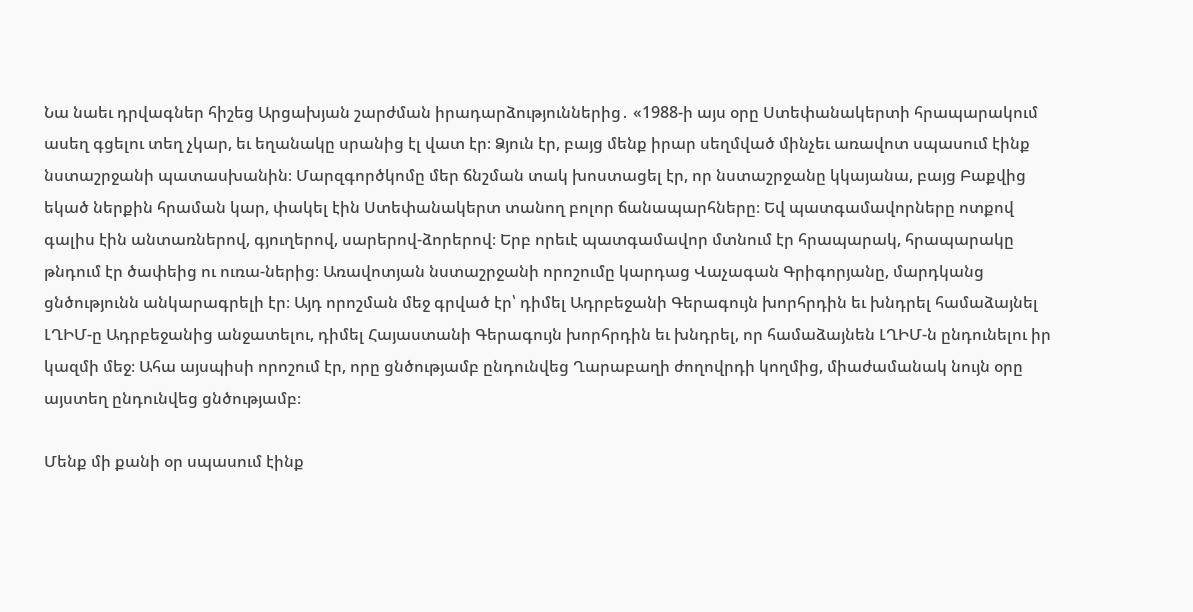Նա նաեւ դրվագներ հիշեց Արցախյան շարժման իրադարձություններից․ «1988-ի այս օրը Ստեփանակերտի հրապարակում ասեղ գցելու տեղ չկար, եւ եղանակը սրանից էլ վատ էր։ Ձյուն էր, բայց մենք իրար սեղմված մինչեւ առավոտ սպասում էինք նստաշրջանի պատասխանին։ Մարզգործկոմը մեր ճնշման տակ խոստացել էր, որ նստաշրջանը կկայանա, բայց Բաքվից եկած ներքին հրաման կար, փակել էին Ստեփանակերտ տանող բոլոր ճանապարհները։ Եվ պատգամավորները ոտքով գալիս էին անտառներով, գյուղերով, սարերով-ձորերով։ Երբ որեւէ պատգամավոր մտնում էր հրապարակ, հրապարակը թնդում էր ծափեից ու ուռա-ներից։ Առավոտյան նստաշրջանի որոշումը կարդաց Վաչագան Գրիգորյանը, մարդկանց ցնծությունն անկարագրելի էր։ Այդ որոշման մեջ գրված էր՝ դիմել Ադրբեջանի Գերագույն խորհրդին եւ խնդրել համաձայնել ԼՂԻՄ-ը Ադրբեջանից անջատելու, դիմել Հայաստանի Գերագույն խորհրդին եւ խնդրել, որ համաձայնեն ԼՂԻՄ-ն ընդունելու իր կազմի մեջ։ Ահա այսպիսի որոշում էր, որը ցնծությամբ ընդունվեց Ղարաբաղի ժողովրդի կողմից, միաժամանակ նույն օրը այստեղ ընդունվեց ցնծությամբ։

Մենք մի քանի օր սպասում էինք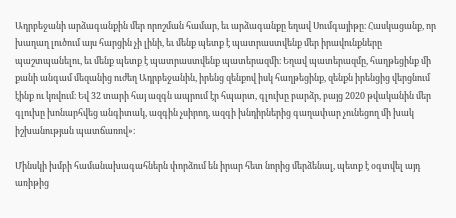Ադրբեջանի արձագանքին մեր որոշման համար, եւ արձագանքը եղավ Սումգայիթը։ Հասկացանք, որ խաղաղ լուծում այս հարցին չի լինի, եւ մենք պետք է պատրաստվենք մեր իրավունքները պաշտպանելու, եւ մենք պետք է պատրաստվենք պատերազմի։ Եղավ պատերազմը, հաղթեցինք մի քանի անգամ մեզանից ուժեղ Ադրբեջանին, իրենց զենքով իսկ հաղթեցինք, զենքն իրենցից վերցնում էինք ու կռվում։ Եվ 32 տարի հայ ազգն ապրում էր հպարտ, գլուխը բարձր, բայց 2020 թվականին մեր գլուխը խոնարհվեց անգիտակ, ազգին չսիրող, ազգի խնդիրներից գաղափար չունեցող մի խակ իշխանության պատճառով»։

Մինսկի խմբի համանախագահներն փորձում են իրար հետ նորից մերձենալ, պետք է օգտվել այդ առիթից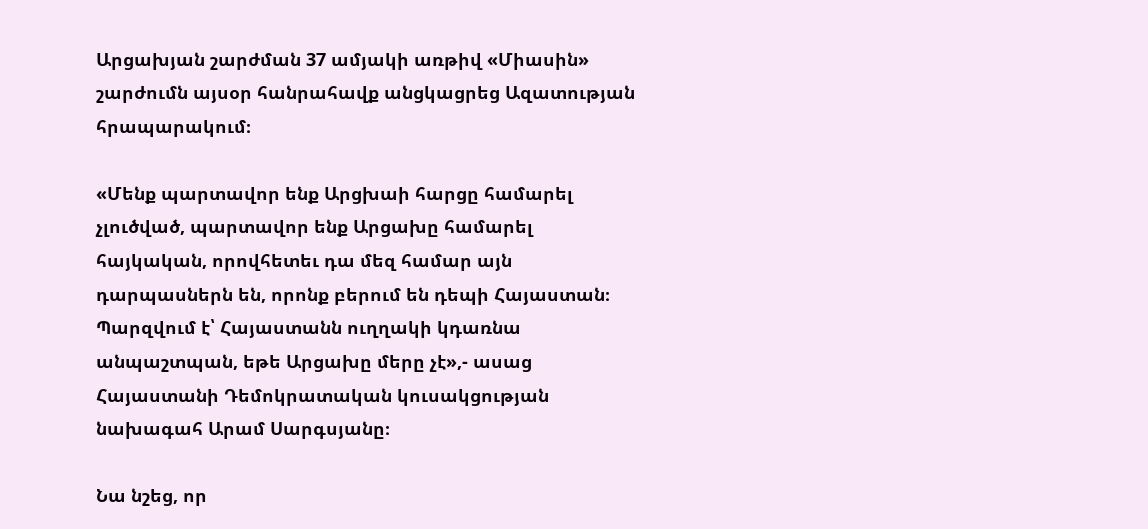Արցախյան շարժման 37 ամյակի առթիվ «Միասին» շարժումն այսօր հանրահավք անցկացրեց Ազատության հրապարակում։

«Մենք պարտավոր ենք Արցխաի հարցը համարել չլուծված, պարտավոր ենք Արցախը համարել հայկական, որովհետեւ դա մեզ համար այն դարպասներն են, որոնք բերում են դեպի Հայաստան։ Պարզվում է՝ Հայաստանն ուղղակի կդառնա անպաշտպան, եթե Արցախը մերը չէ»,- ասաց Հայաստանի Դեմոկրատական կուսակցության նախագահ Արամ Սարգսյանը։

Նա նշեց, որ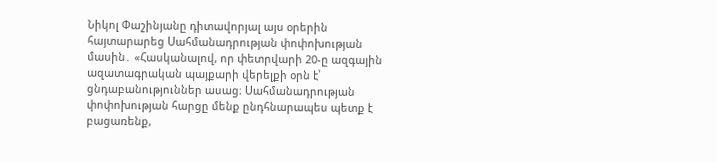Նիկոլ Փաշինյանը դիտավորյալ այս օրերին հայտարարեց Սահմանադրության փոփոխության մասին․ «Հասկանալով, որ փետրվարի 20-ը ազգային ազատագրական պայքարի վերելքի օրն է՝ ցնդաբանություններ ասաց։ Սահմանադրության փոփոխության հարցը մենք ընդհնարապես պետք է բացառենք,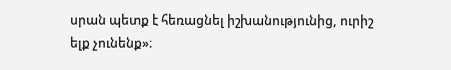սրան պետք է հեռացնել իշխանությունից, ուրիշ ելք չունենք»։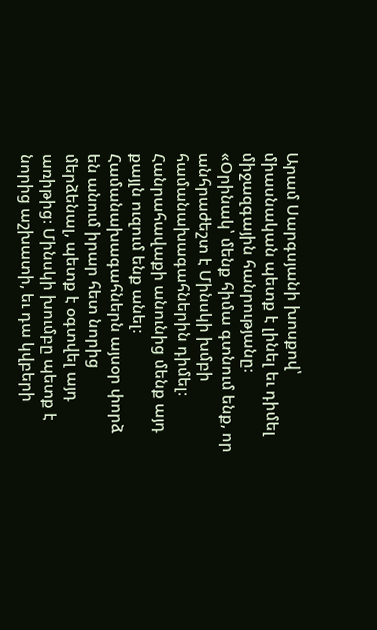Արամ Սարգսյանի խոսքով՝ միասնական պետք է լինել եւ դիմել միջազգային հանրությանը։ «Օրինակ՝ մենք հիմա գտնում ենք, որ անհրաժեշտ է Մինսկի խմբի համանախագահներին դիմել։ Հանրահավաքի անունից մենք այդ քայլն ուզում ենք անել։ Համանախագահներն այսօր փորձ են անում իրար հետ նորից մերձենալ, պետք է օգտվել այդ առիթից։ Մինսկի խումբը պետք է նորից աշխատի, եւ դա կվբերի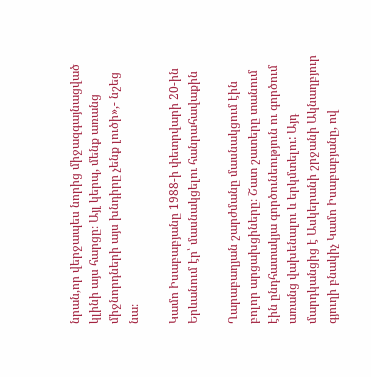նրան,որ վերջապես նորից միջազգայնացված կլինի այս հարցը։ Այլ կերպ, մենք առանց միջնորդների այս խնդիրը չենք լուծի»,- նշեց նա։

Կամո Իսաբաբյանը 1988-ի փետրվարի 20-ին Երևանում էր՝ մասնակցելու հանրահավաքին

Ղարաբաղյան շարժմանը մասնակցում էին բոլոր արցախցիները։ Շատ շատերը տանում էին ընդհատակյա գործունեություն ու գործում առանց վախենալու և երկմտելու: Այդ մարդկանցից է Ասկերանի շրջանի Ակնաղբյուր գյուղի բնակիչ Կամո Իսաբաբյանը, ով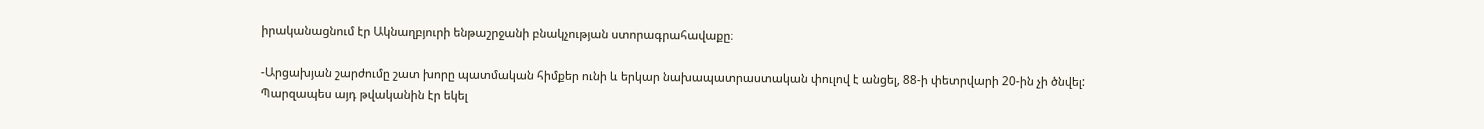իրականացնում էր Ակնաղբյուրի ենթաշրջանի բնակչության ստորագրահավաքը։

-Արցախյան շարժումը շատ խորը պատմական հիմքեր ունի և երկար նախապատրաստական փուլով է անցել, 88-ի փետրվարի 20-ին չի ծնվել: Պարզապես այդ թվականին էր եկել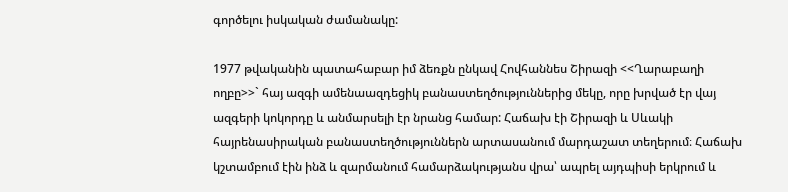գործելու իսկական ժամանակը:

1977 թվականին պատահաբար իմ ձեռքն ընկավ Հովհաննես Շիրազի <<Ղարաբաղի ողբը>>` հայ ազգի ամենաազդեցիկ բանաստեղծություններից մեկը, որը խրված էր վայ ազգերի կոկորդը և անմարսելի էր նրանց համար: Հաճախ էի Շիրազի և Սևակի հայրենասիրական բանաստեղծություններն արտասանում մարդաշատ տեղերում։ Հաճախ կշտամբում էին ինձ և զարմանում համարձակությանս վրա՝ ապրել այդպիսի երկրում և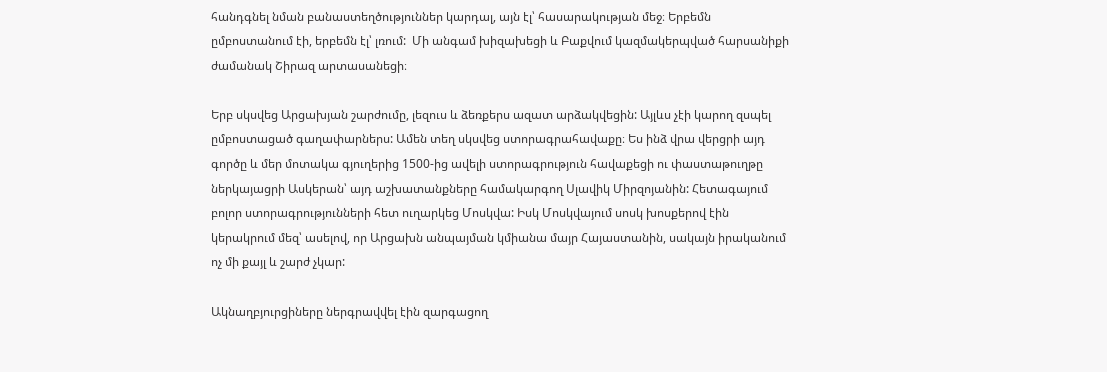հանդգնել նման բանաստեղծություններ կարդալ, այն էլ՝ հասարակության մեջ։ Երբեմն ըմբոստանում էի, երբեմն էլ՝ լռում:  Մի անգամ խիզախեցի և Բաքվում կազմակերպված հարսանիքի ժամանակ Շիրազ արտասանեցի։

Երբ սկսվեց Արցախյան շարժումը, լեզուս և ձեռքերս ազատ արձակվեցին: Այլևս չէի կարող զսպել ըմբոստացած գաղափարներս: Ամեն տեղ սկսվեց ստորագրահավաքը։ Ես ինձ վրա վերցրի այդ գործը և մեր մոտակա գյուղերից 1500-ից ավելի ստորագրություն հավաքեցի ու փաստաթուղթը ներկայացրի Ասկերան՝ այդ աշխատանքները համակարգող Սլավիկ Միրզոյանին: Հետագայում բոլոր ստորագրությունների հետ ուղարկեց Մոսկվա: Իսկ Մոսկվայում սոսկ խոսքերով էին կերակրում մեզ՝ ասելով, որ Արցախն անպայման կմիանա մայր Հայաստանին, սակայն իրականում ոչ մի քայլ և շարժ չկար:

Ակնաղբյուրցիները ներգրավվել էին զարգացող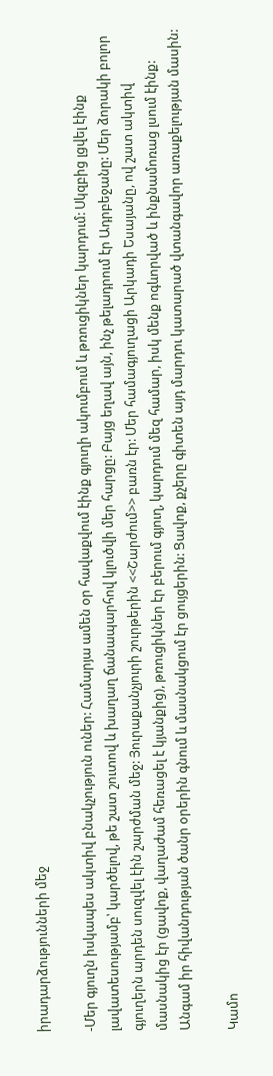իրադարձությունների մեջ

-Մեր գյուղն իսկապես ակտիվ բնակչություն ուներ: Համարյա ամեն օր հավաքվում էինք գյուղի ակումբում և թռուցիկներ կարդում: Սկզբից լցվել էինք լավատեսությամբ՝ կարծելով, թե շատ շուտով և խաղաղ ճանապարհով կլուծվի մեր հարցը: Բայց եղավ այն, ինչ թելադրում էր Ադրբեջանը: Մեր ձորակի բոլոր գյուղերն արդեն սուզվել էին շարժման մեջ: Յուրաքանչյուրի շուրթերին <<Շարժում>> բառն էր: Մեր համագյուղացի Արկադի Եսայանը, ով շատ ակտիվ մասնակից էր (ցավոք, վաղաժամ հեռացել է կյանքից), թռուցիկներ էր բերում գյուղ, կարդում մեզ համար, իսկ մենք ոգևորված և ինքնամոռաց լսում էինք: Անգամ իր հիվանդության ծանր օրերին գնում և մասնակցում էր ցույցերին: Ցավոք, քչերը գիտեն այդ մարդու կատարած վտանգավոր առաքելության մասին:

Կամո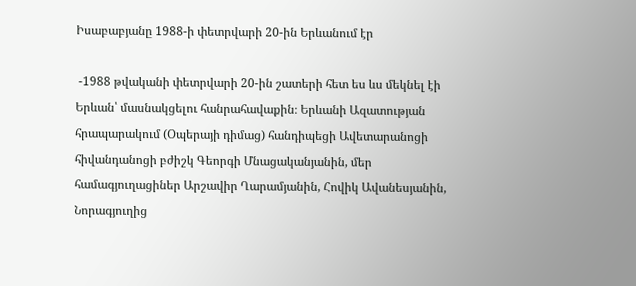Իսաբաբյանը 1988-ի փետրվարի 20-ին Երևանում էր

 -1988 թվականի փետրվարի 20-ին շատերի հետ ես ևս մեկնել էի Երևան՝ մասնակցելու հանրահավաքին։ Երևանի Ազատության հրապարակում (Օպերայի դիմաց) հանդիպեցի Ավետարանոցի հիվանդանոցի բժիշկ Գեորգի Մնացականյանին, մեր համագյուղացիներ Արշավիր Ղարամյանին, Հովիկ Ավանեսյանին, Նորագյուղից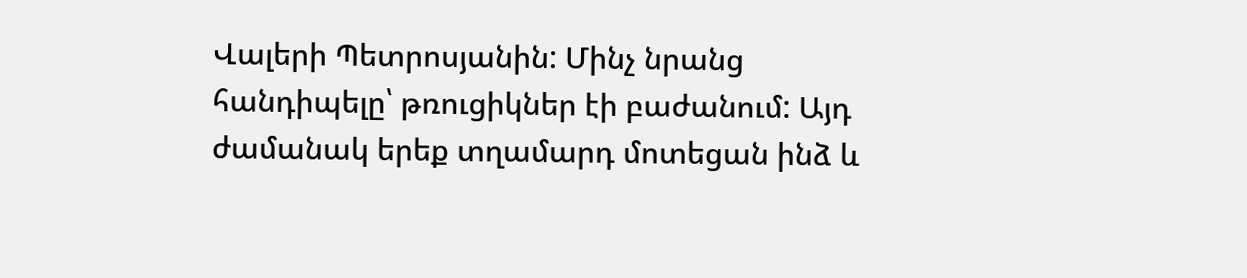Վալերի Պետրոսյանին: Մինչ նրանց հանդիպելը՝ թռուցիկներ էի բաժանում: Այդ ժամանակ երեք տղամարդ մոտեցան ինձ և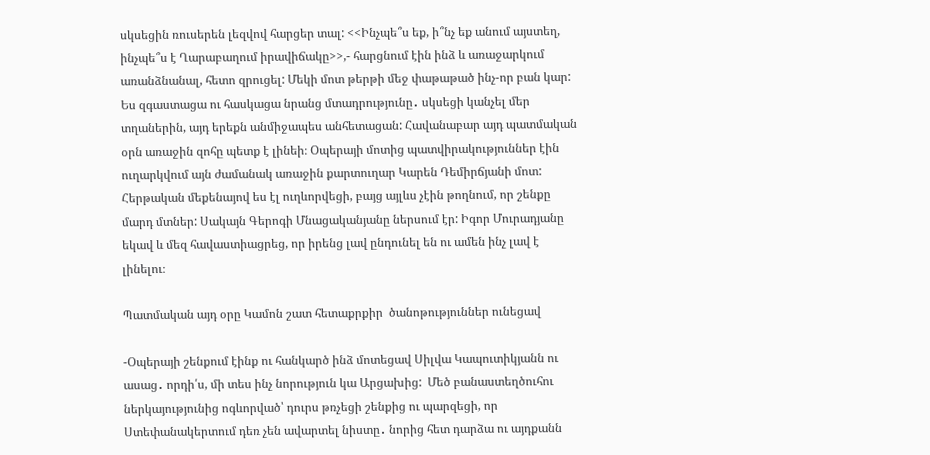սկսեցին ռուսերեն լեզվով հարցեր տալ: <<Ինչպե՞ս եք, ի՞նչ եք անում այստեղ, ինչպե՞ս է Ղարաբաղում իրավիճակը>>,- հարցնում էին ինձ և առաջարկում առանձնանալ, հետո զրուցել: Մեկի մոտ թերթի մեջ փաթաթած ինչ-որ բան կար: Ես զգաստացա ու հասկացա նրանց մտադրությունը․ սկսեցի կանչել մեր տղաներին, այդ երեքն անմիջապես անհետացան: Հավանաբար այդ պատմական օրն առաջին զոհը պետք է լինեի։ Օպերայի մոտից պատվիրակություններ էին ուղարկվում այն ժամանակ առաջին քարտուղար Կարեն Դեմիրճյանի մոտ: Հերթական մեքենայով ես էլ ուղևորվեցի, բայց այլևս չէին թողնում, որ շենքը մարդ մտներ: Սակայն Գերոգի Մնացականյանը ներսում էր: Իգոր Մուրադյանը եկավ և մեզ հավաստիացրեց, որ իրենց լավ ընդունել են ու ամեն ինչ լավ է լինելու։

Պատմական այդ օրը Կամոն շատ հետաքրքիր  ծանոթություններ ունեցավ

-Օպերայի շենքում էինք ու հանկարծ ինձ մոտեցավ Սիլվա Կապուտիկյանն ու ասաց․ որդի՛ս, մի տես ինչ նորություն կա Արցախից:  Մեծ բանաստեղծուհու ներկայությունից ոգևորված՝ դուրս թռչեցի շենքից ու պարզեցի, որ Ստեփանակերտում դեռ չեն ավարտել նիստը․ նորից հետ դարձա ու այդքանն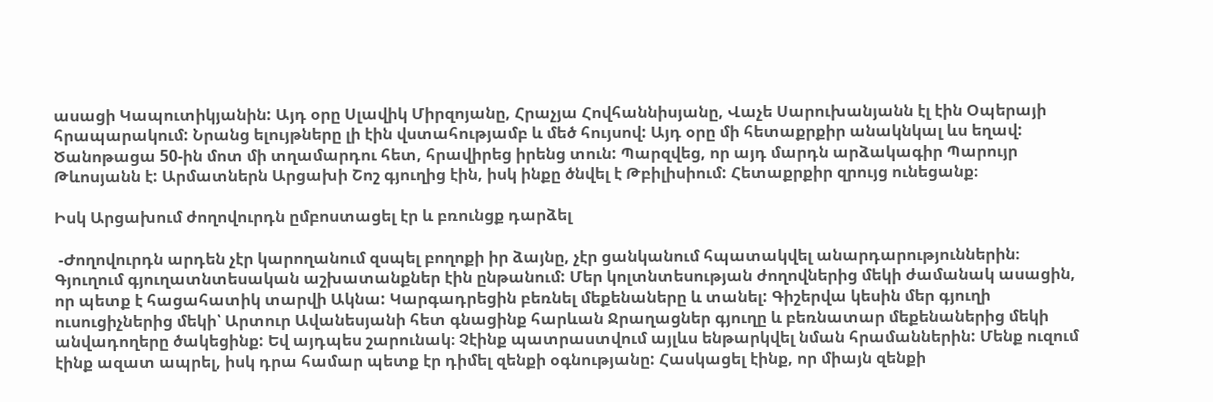ասացի Կապուտիկյանին: Այդ օրը Սլավիկ Միրզոյանը, Հրաչյա Հովհաննիսյանը, Վաչե Սարուխանյանն էլ էին Օպերայի հրապարակում: Նրանց ելույթները լի էին վստահությամբ և մեծ հույսով: Այդ օրը մի հետաքրքիր անակնկալ ևս եղավ: Ծանոթացա 50-ին մոտ մի տղամարդու հետ, հրավիրեց իրենց տուն: Պարզվեց, որ այդ մարդն արձակագիր Պարույր Թևոսյանն է: Արմատներն Արցախի Շոշ գյուղից էին, իսկ ինքը ծնվել է Թբիլիսիում: Հետաքրքիր զրույց ունեցանք։

Իսկ Արցախում ժողովուրդն ըմբոստացել էր և բռունցք դարձել

 -Ժողովուրդն արդեն չէր կարողանում զսպել բողոքի իր ձայնը, չէր ցանկանում հպատակվել անարդարություններին։ Գյուղում գյուղատնտեսական աշխատանքներ էին ընթանում: Մեր կոլտնտեսության ժողովներից մեկի ժամանակ ասացին, որ պետք է հացահատիկ տարվի Ակնա: Կարգադրեցին բեռնել մեքենաները և տանել: Գիշերվա կեսին մեր գյուղի ուսուցիչներից մեկի՝ Արտուր Ավանեսյանի հետ գնացինք հարևան Ջրաղացներ գյուղը և բեռնատար մեքենաներից մեկի անվադողերը ծակեցինք: Եվ այդպես շարունակ։ Չէինք պատրաստվում այլևս ենթարկվել նման հրամաններին: Մենք ուզում էինք ազատ ապրել, իսկ դրա համար պետք էր դիմել զենքի օգնությանը: Հասկացել էինք, որ միայն զենքի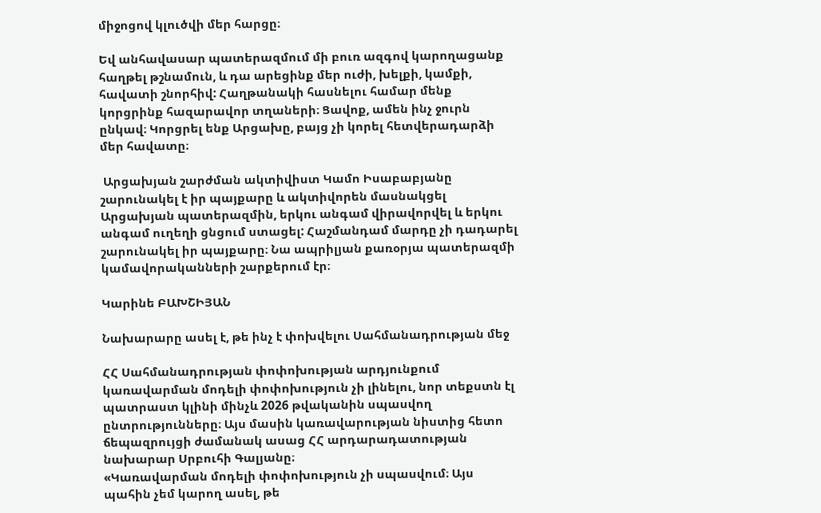միջոցով կլուծվի մեր հարցը։

Եվ անհավասար պատերազմում մի բուռ ազգով կարողացանք հաղթել թշնամուն, և դա արեցինք մեր ուժի, խելքի, կամքի, հավատի շնորհիվ: Հաղթանակի հասնելու համար մենք կորցրինք հազարավոր տղաների։ Ցավոք, ամեն ինչ ջուրն ընկավ։ Կորցրել ենք Արցախը, բայց չի կորել հետվերադարձի մեր հավատը։

 Արցախյան շարժման ակտիվիստ Կամո Իսաբաբյանը շարունակել է իր պայքարը և ակտիվորեն մասնակցել Արցախյան պատերազմին, երկու անգամ վիրավորվել և երկու անգամ ուղեղի ցնցում ստացել: Հաշմանդամ մարդը չի դադարել շարունակել իր պայքարը։ Նա ապրիլյան քառօրյա պատերազմի կամավորականների շարքերում էր։

Կարինե ԲԱԽՇԻՅԱՆ

Նախարարը ասել է, թե ինչ է փոխվելու Սահմանադրության մեջ

ՀՀ Սահմանադրության փոփոխության արդյունքում կառավարման մոդելի փոփոխություն չի լինելու, նոր տեքստն էլ պատրաստ կլինի մինչև 2026 թվականին սպասվող ընտրությունները։ Այս մասին կառավարության նիստից հետո ճեպազրույցի ժամանակ ասաց ՀՀ արդարադատության նախարար Սրբուհի Գալյանը։
«Կառավարման մոդելի փոփոխություն չի սպասվում։ Այս պահին չեմ կարող ասել, թե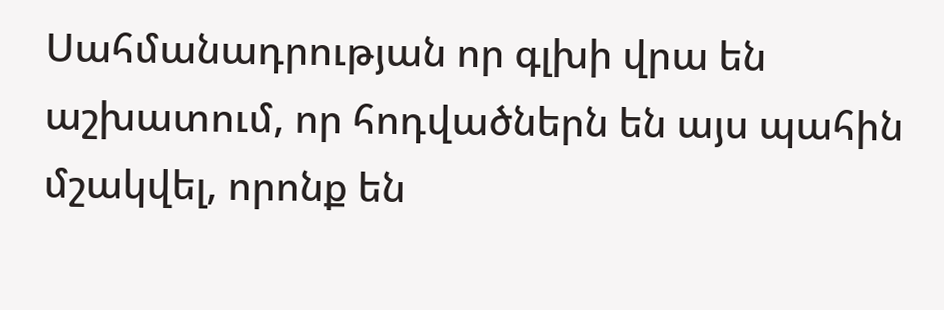Սահմանադրության որ գլխի վրա են աշխատում, որ հոդվածներն են այս պահին մշակվել, որոնք են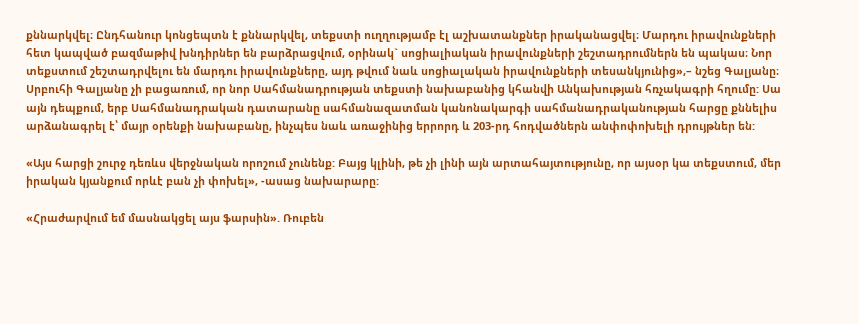քննարկվել։ Ընդհանուր կոնցեպտն է քննարկվել, տեքստի ուղղությամբ էլ աշխատանքներ իրականացվել։ Մարդու իրավունքների հետ կապված բազմաթիվ խնդիրներ են բարձրացվում, օրինակ` սոցիալիական իրավունքների շեշտադրումներն են պակաս։ Նոր տեքստում շեշտադրվելու են մարդու իրավունքները, այդ թվում նաև սոցիալական իրավունքների տեսանկյունից»,– նշեց Գալյանը։
Սրբուհի Գալյանը չի բացառում, որ նոր Սահմանադրության տեքստի նախաբանից կհանվի Անկախության հռչակագրի հղումը: Սա այն դեպքում, երբ Սահմանադրական դատարանը սահմանազատման կանոնակարգի սահմանադրականության հարցը քննելիս արձանագրել է՝ մայր օրենքի նախաբանը, ինչպես նաև առաջինից երրորդ և 203-րդ հոդվածներն անփոփոխելի դրույթներ են:

«Այս հարցի շուրջ դեռևս վերջնական որոշում չունենք: Բայց կլինի, թե չի լինի այն արտահայտությունը, որ այսօր կա տեքստում, մեր իրական կյանքում որևէ բան չի փոխել», -ասաց նախարարը:

«Հրաժարվում եմ մասնակցել այս ֆարսին». Ռուբեն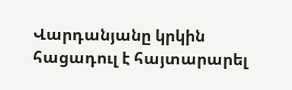Վարդանյանը կրկին հացադուլ է հայտարարել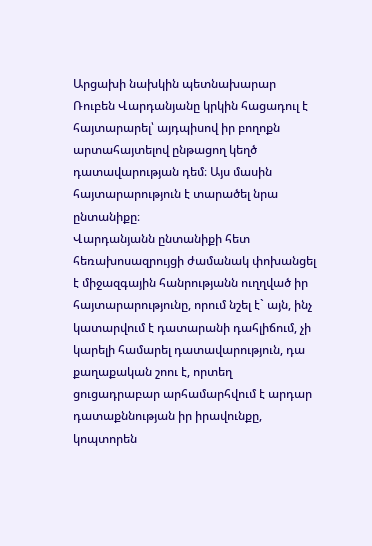Արցախի նախկին պետնախարար Ռուբեն Վարդանյանը կրկին հացադուլ է հայտարարել՝ այդպիսով իր բողոքն արտահայտելով ընթացող կեղծ դատավարության դեմ։ Այս մասին հայտարարություն է տարածել նրա ընտանիքը։
Վարդանյանն ընտանիքի հետ հեռախոսազրույցի ժամանակ փոխանցել է միջազգային հանրությանն ուղղված իր հայտարարությունը, որում նշել է` այն, ինչ կատարվում է դատարանի դահլիճում, չի կարելի համարել դատավարություն, դա քաղաքական շոու է, որտեղ ցուցադրաբար արհամարհվում է արդար դատաքննության իր իրավունքը, կոպտորեն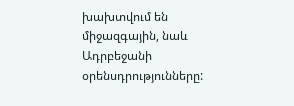խախտվում են միջազգային, նաև Ադրբեջանի օրենսդրությունները: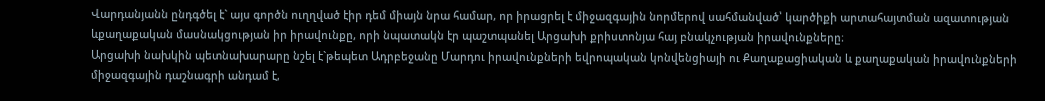Վարդանյանն ընդգծել է` այս գործն ուղղված էիր դեմ միայն նրա համար, որ իրացրել է միջազգային նորմերով սահմանված՝ կարծիքի արտահայտման ազատության ևքաղաքական մասնակցության իր իրավունքը, որի նպատակն էր պաշտպանել Արցախի քրիստոնյա հայ բնակչության իրավունքները։
Արցախի նախկին պետնախարարը նշել է`թեպետ Ադրբեջանը Մարդու իրավունքների եվրոպական կոնվենցիայի ու Քաղաքացիական և քաղաքական իրավունքների միջազգային դաշնագրի անդամ է,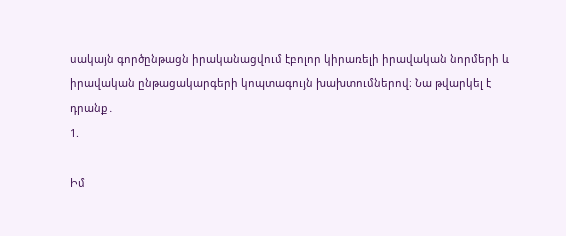սակայն գործընթացն իրականացվում էբոլոր կիրառելի իրավական նորմերի և իրավական ընթացակարգերի կոպտագույն խախտումներով։ Նա թվարկել է դրանք․
1.

Իմ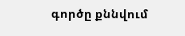գործը քննվում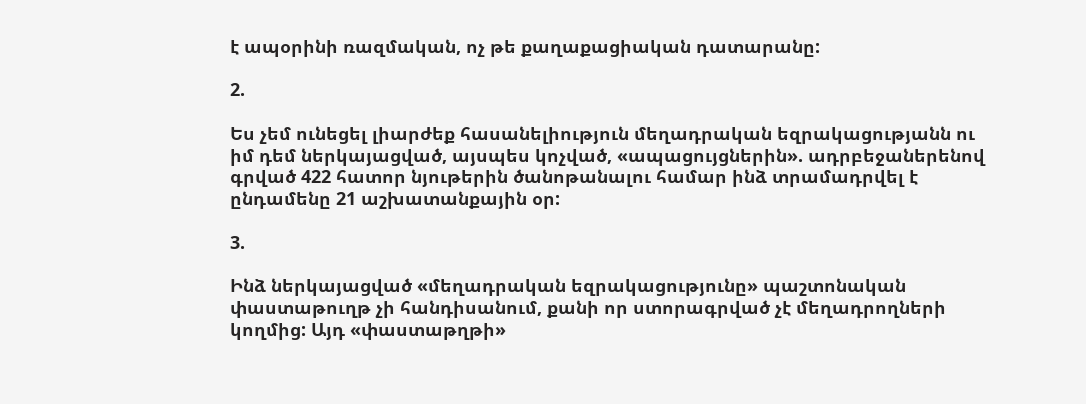է ապօրինի ռազմական, ոչ թե քաղաքացիական դատարանը:

2.

Ես չեմ ունեցել լիարժեք հասանելիություն մեղադրական եզրակացությանն ու իմ դեմ ներկայացված, այսպես կոչված, «ապացույցներին». ադրբեջաներենով գրված 422 հատոր նյութերին ծանոթանալու համար ինձ տրամադրվել է ընդամենը 21 աշխատանքային օր:

3.

Ինձ ներկայացված «մեղադրական եզրակացությունը» պաշտոնական փաստաթուղթ չի հանդիսանում, քանի որ ստորագրված չէ մեղադրողների կողմից: Այդ «փաստաթղթի»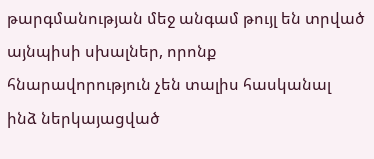թարգմանության մեջ անգամ թույլ են տրված այնպիսի սխալներ, որոնք հնարավորություն չեն տալիս հասկանալ ինձ ներկայացված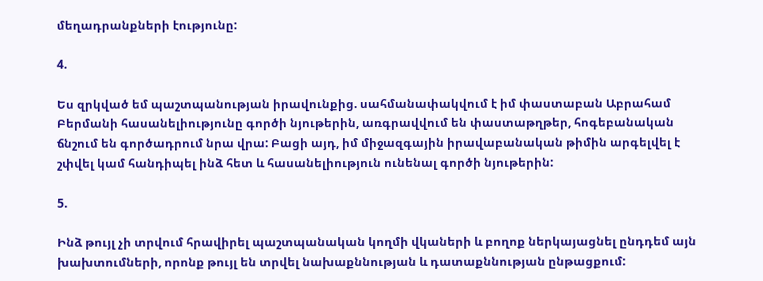մեղադրանքների էությունը:

4.

Ես զրկված եմ պաշտպանության իրավունքից. սահմանափակվում է իմ փաստաբան Աբրահամ Բերմանի հասանելիությունը գործի նյութերին, առգրավվում են փաստաթղթեր, հոգեբանական ճնշում են գործադրում նրա վրա: Բացի այդ, իմ միջազգային իրավաբանական թիմին արգելվել է շփվել կամ հանդիպել ինձ հետ և հասանելիություն ունենալ գործի նյութերին:

5.

Ինձ թույլ չի տրվում հրավիրել պաշտպանական կողմի վկաների և բողոք ներկայացնել ընդդեմ այն խախտումների, որոնք թույլ են տրվել նախաքննության և դատաքննության ընթացքում: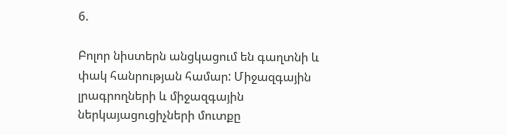6.

Բոլոր նիստերն անցկացում են գաղտնի և փակ հանրության համար: Միջազգային լրագրողների և միջազգային ներկայացուցիչների մուտքը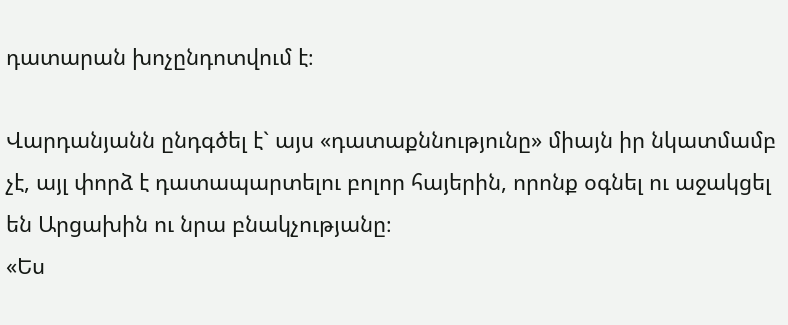դատարան խոչընդոտվում է։

Վարդանյանն ընդգծել է` այս «դատաքննությունը» միայն իր նկատմամբ չէ, այլ փորձ է դատապարտելու բոլոր հայերին, որոնք օգնել ու աջակցել են Արցախին ու նրա բնակչությանը։
«Ես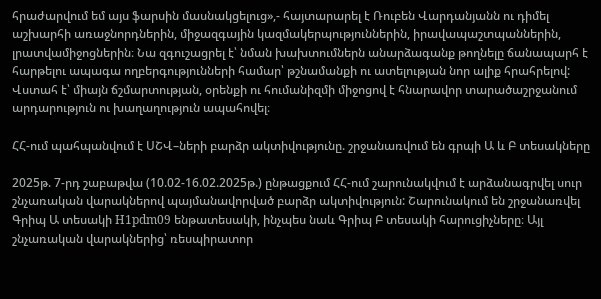հրաժարվում եմ այս ֆարսին մասնակցելուց»,- հայտարարել է Ռուբեն Վարդանյանն ու դիմել աշխարհի առաջնորդներին, միջազգային կազմակերպություններին, իրավապաշտպաններին, լրատվամիջոցներին։ Նա զգուշացրել է՝ նման խախտումներն անարձագանք թողնելը ճանապարհ է հարթելու ապագա ողբերգությունների համար՝ թշնամանքի ու ատելության նոր ալիք հրահրելով: Վստահ է՝ միայն ճշմարտության, օրենքի ու հումանիզմի միջոցով է հնարավոր տարածաշրջանում արդարություն ու խաղաղություն ապահովել։

ՀՀ-ում պահպանվում է ՍՇՎ–ների բարձր ակտիվությունը. շրջանառվում են գրպի Ա և Բ տեսակները

2025թ. 7-րդ շաբաթվա (10.02-16.02.2025թ.) ընթացքում ՀՀ-ում շարունակվում է արձանագրվել սուր շնչառական վարակներով պայմանավորված բարձր ակտիվություն: Շարունակում են շրջանառվել Գրիպ Ա տեսակի H1pdm09 ենթատեսակի, ինչպես նաև Գրիպ Բ տեսակի հարուցիչները։ Այլ շնչառական վարակներից՝ ռեսպիրատոր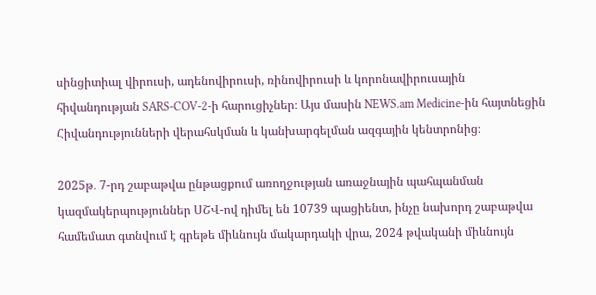սինցիտիալ վիրուսի, ադենովիրուսի, ռինովիրուսի և կորոնավիրուսային հիվանդության SARS-COV-2-ի հարուցիչներ։ Այս մասին NEWS.am Medicine-ին հայտնեցին Հիվանդությունների վերահսկման և կանխարգելման ազգային կենտրոնից։

2025թ․ 7-րդ շաբաթվա ընթացքում առողջության առաջնային պահպանման կազմակերպություններ ՍՇՎ-ով դիմել են 10739 պացիենտ, ինչը նախորդ շաբաթվա համեմատ գտնվում է գրեթե միևնույն մակարդակի վրա, 2024 թվականի միևնույն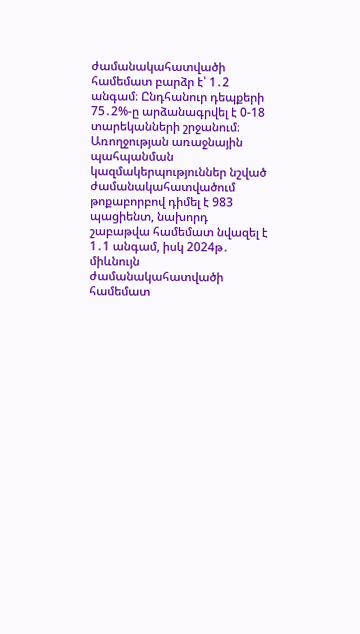ժամանակահատվածի համեմատ բարձր է՝ 1․2 անգամ։ Ընդհանուր դեպքերի 75․2%-ը արձանագրվել է 0-18 տարեկանների շրջանում։
Առողջության առաջնային պահպանման կազմակերպություններ նշված ժամանակահատվածում թոքաբորբով դիմել է 983 պացիենտ, նախորդ շաբաթվա համեմատ նվազել է 1․1 անգամ, իսկ 2024թ․ միևնույն ժամանակահատվածի համեմատ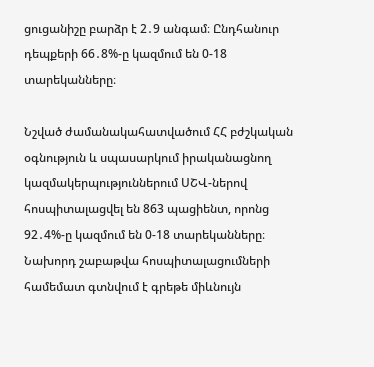ցուցանիշը բարձր է 2․9 անգամ։ Ընդհանուր դեպքերի 66․8%-ը կազմում են 0-18 տարեկանները։

Նշված ժամանակահատվածում ՀՀ բժշկական օգնություն և սպասարկում իրականացնող կազմակերպություններում ՍՇՎ-ներով հոսպիտալացվել են 863 պացիենտ, որոնց 92․4%-ը կազմում են 0-18 տարեկանները։ Նախորդ շաբաթվա հոսպիտալացումների համեմատ գտնվում է գրեթե միևնույն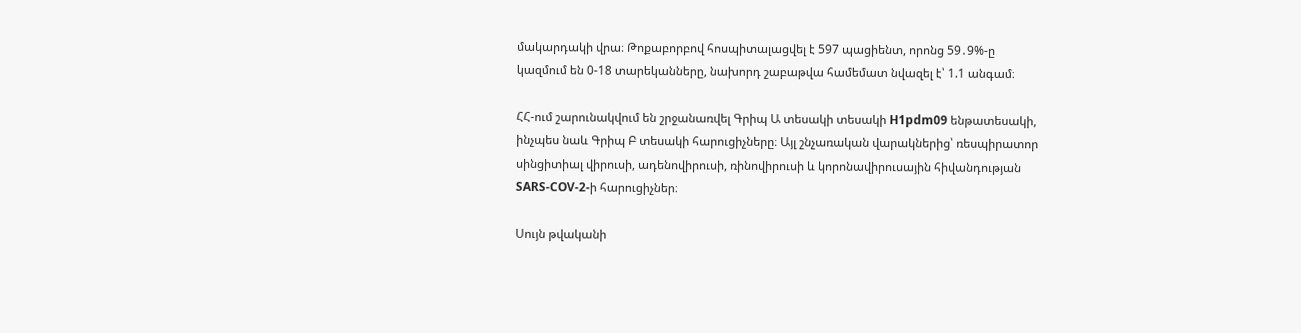մակարդակի վրա։ Թոքաբորբով հոսպիտալացվել է 597 պացիենտ, որոնց 59․9%-ը կազմում են 0-18 տարեկանները, նախորդ շաբաթվա համեմատ նվազել է՝ 1.1 անգամ։

ՀՀ-ում շարունակվում են շրջանառվել Գրիպ Ա տեսակի տեսակի H1pdm09 ենթատեսակի, ինչպես նաև Գրիպ Բ տեսակի հարուցիչները։ Այլ շնչառական վարակներից՝ ռեսպիրատոր սինցիտիալ վիրուսի, ադենովիրուսի, ռինովիրուսի և կորոնավիրուսային հիվանդության SARS-COV-2-ի հարուցիչներ։

Սույն թվականի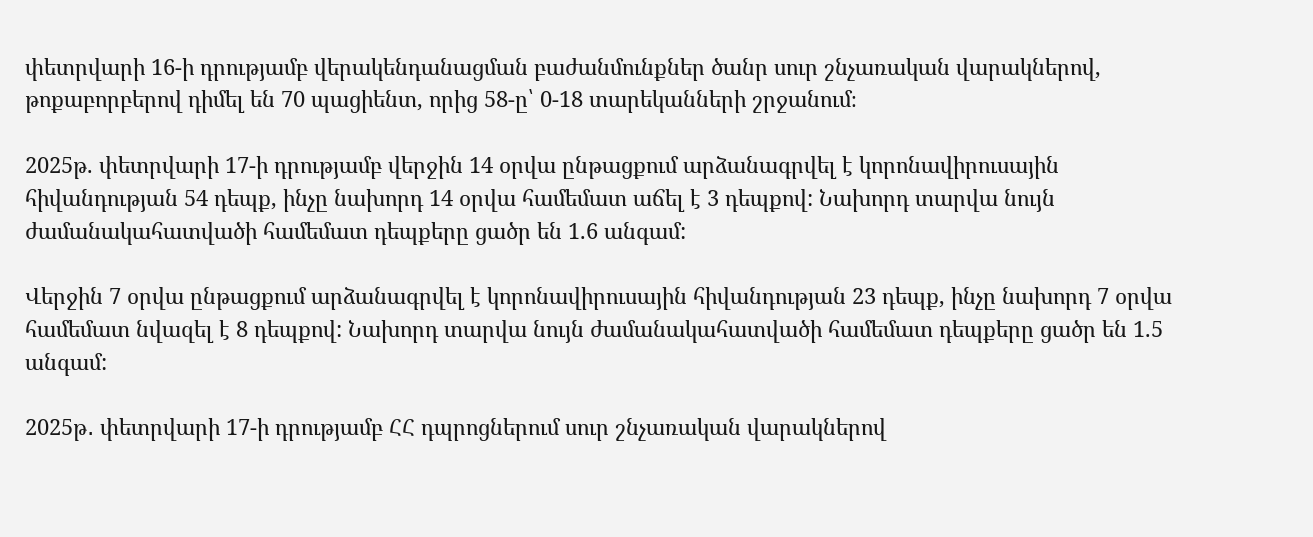փետրվարի 16-ի դրությամբ վերակենդանացման բաժանմունքներ ծանր սուր շնչառական վարակներով, թոքաբորբերով դիմել են 70 պացիենտ, որից 58-ը՝ 0-18 տարեկանների շրջանում։

2025թ. փետրվարի 17-ի դրությամբ վերջին 14 օրվա ընթացքում արձանագրվել է կորոնավիրուսային հիվանդության 54 դեպք, ինչը նախորդ 14 օրվա համեմատ աճել է 3 դեպքով: Նախորդ տարվա նույն ժամանակահատվածի համեմատ դեպքերը ցածր են 1.6 անգամ:

Վերջին 7 օրվա ընթացքում արձանագրվել է կորոնավիրուսային հիվանդության 23 դեպք, ինչը նախորդ 7 օրվա համեմատ նվազել է 8 դեպքով: Նախորդ տարվա նույն ժամանակահատվածի համեմատ դեպքերը ցածր են 1.5 անգամ:

2025թ․ փետրվարի 17-ի դրությամբ ՀՀ դպրոցներում սուր շնչառական վարակներով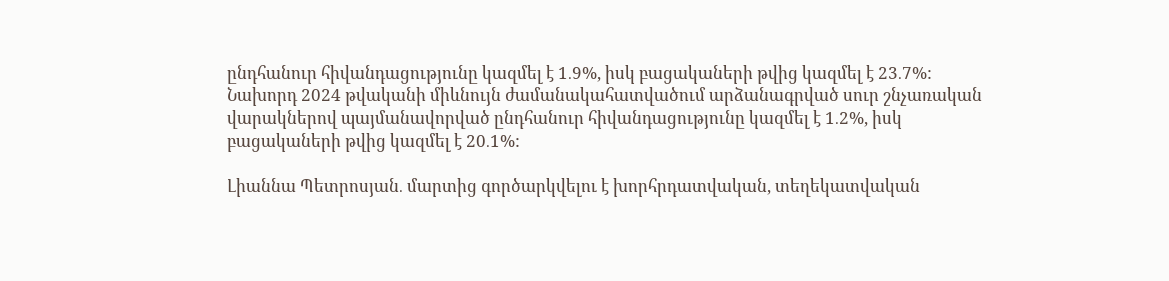ընդհանուր հիվանդացությունը կազմել է 1․9%, իսկ բացակաների թվից կազմել է 23․7%: Նախորդ 2024 թվականի միևնույն ժամանակահատվածում արձանագրված սուր շնչառական վարակներով պայմանավորված ընդհանուր հիվանդացությունը կազմել է 1․2%, իսկ բացակաների թվից կազմել է 20․1%:

Լիաննա Պետրոսյան․ մարտից գործարկվելու է խորհրդատվական, տեղեկատվական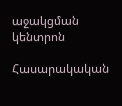աջակցման կենտրոն

Հասարակական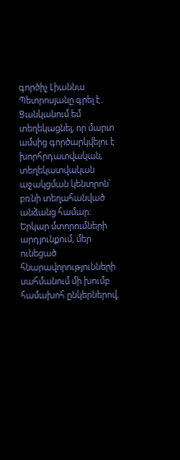գործիչ Լիաննա Պետրոսյանը գրել է․
Ցանկանում եմ տեղեկացնել, որ մարտ ամսից գործարկվելու է խորհրդատվական, տեղեկատվական աջակցման կենտրոն՝ բռնի տեղահանված անձանց համար։
Երկար մտորումների արդյունքում, մեր ունեցած հնարավորությունների սահմանում մի խումբ համախոհ ընկերներով,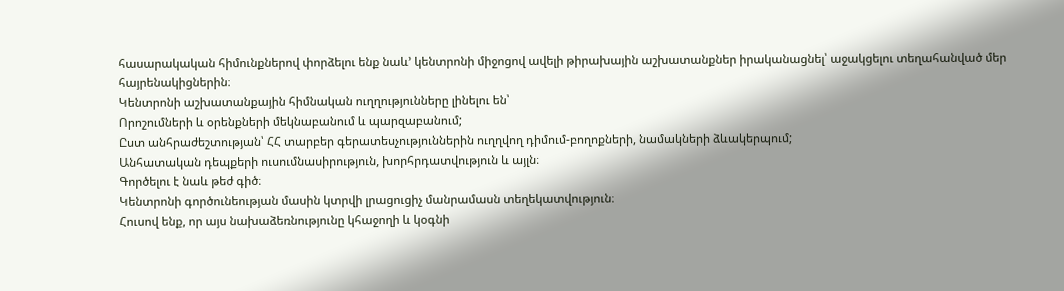հասարակական հիմունքներով փորձելու ենք նաև’ կենտրոնի միջոցով ավելի թիրախային աշխատանքներ իրականացնել՝ աջակցելու տեղահանված մեր հայրենակիցներին։
Կենտրոնի աշխատանքային հիմնական ուղղությունները լինելու են՝
Որոշումների և օրենքների մեկնաբանում և պարզաբանում;
Ըստ անհրաժեշտության՝ ՀՀ տարբեր գերատեսչություններին ուղղվող դիմում-բողոքների, նամակների ձևակերպում;
Անհատական դեպքերի ուսումնասիրություն, խորհրդատվություն և այլն։
Գործելու է նաև թեժ գիծ։
Կենտրոնի գործունեության մասին կտրվի լրացուցիչ մանրամասն տեղեկատվություն։
Հուսով ենք, որ այս նախաձեռնությունը կհաջողի և կօգնի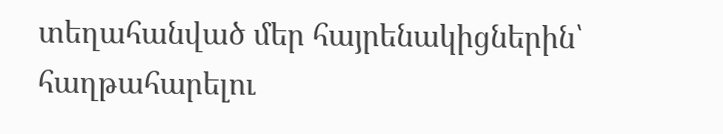տեղահանված մեր հայրենակիցներին՝ հաղթահարելու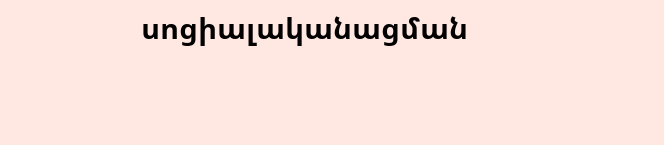սոցիալականացման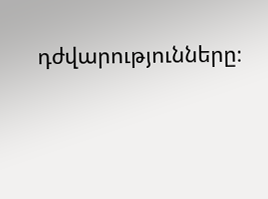դժվարությունները։